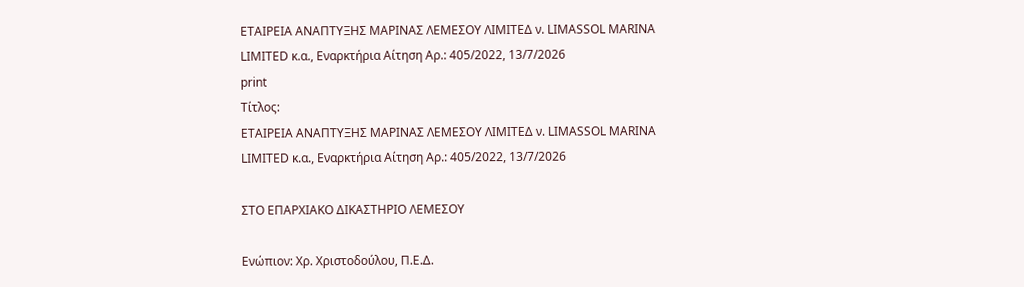ΕΤΑΙΡΕΙΑ ΑΝΑΠΤΥΞΗΣ ΜΑΡΙΝΑΣ ΛΕΜΕΣΟΥ ΛΙΜΙΤΕΔ ν. LIMASSOL MARINA LIMITED κ.α., Εναρκτήρια Αίτηση Αρ.: 405/2022, 13/7/2026
print
Τίτλος:
ΕΤΑΙΡΕΙΑ ΑΝΑΠΤΥΞΗΣ ΜΑΡΙΝΑΣ ΛΕΜΕΣΟΥ ΛΙΜΙΤΕΔ ν. LIMASSOL MARINA LIMITED κ.α., Εναρκτήρια Αίτηση Αρ.: 405/2022, 13/7/2026

ΣΤΟ ΕΠΑΡΧΙΑΚΟ ΔΙΚΑΣΤΗΡΙΟ ΛΕΜΕΣΟΥ

Ενώπιον: Χρ. Χριστοδούλου, Π.Ε.Δ.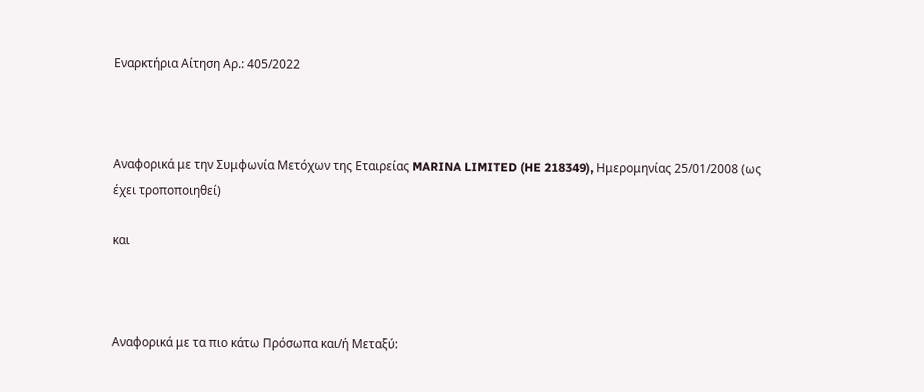Εναρκτήρια Αίτηση Αρ.: 405/2022



Αναφορικά με την Συμφωνία Μετόχων της Εταιρείας MARINA LIMITED (HE 218349), Ημερομηνίας 25/01/2008 (ως έχει τροποποιηθεί)

και



Αναφορικά με τα πιο κάτω Πρόσωπα και/ή Μεταξύ: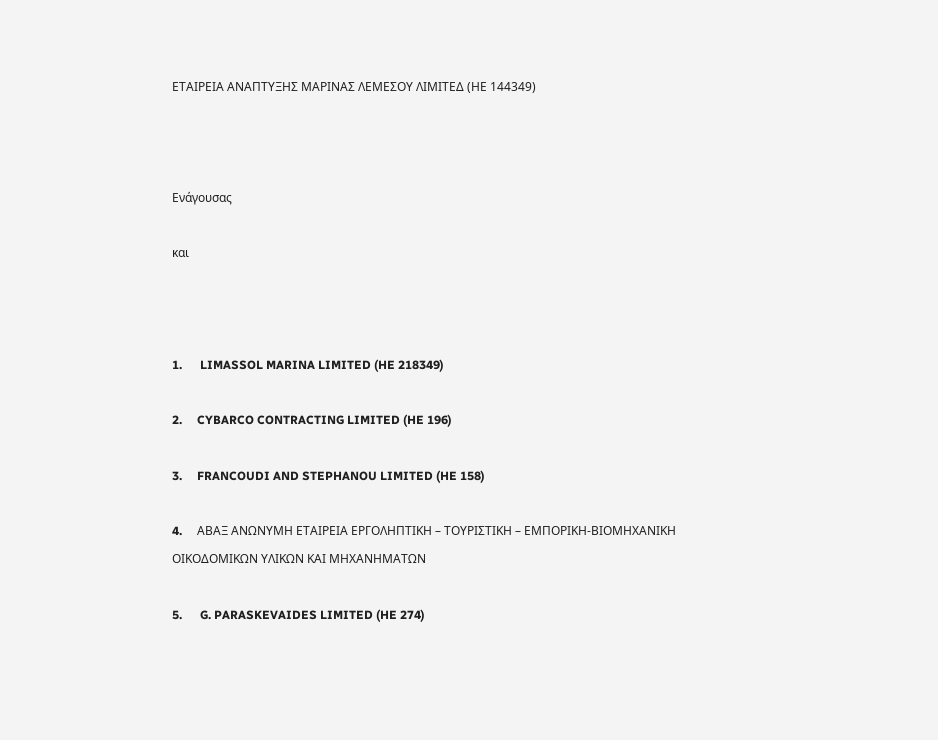ΕΤΑΙΡΕΙΑ ΑΝΑΠΤΥΞΗΣ ΜΑΡΙΝΑΣ ΛΕΜΕΣΟΥ ΛΙΜΙΤΕΔ (ΗΕ 144349)



Ενάγουσας

και



1.      LIMASSOL MARINA LIMITED (HE 218349)

2.     CYBARCO CONTRACTING LIMITED (HE 196)

3.     FRANCOUDI AND STEPHANOU LIMITED (HE 158)

4.     AΒΑΞ ΑΝΩΝΥΜΗ ΕΤΑΙΡΕΙΑ ΕΡΓΟΛΗΠΤΙΚΗ – ΤΟΥΡΙΣΤΙΚΗ – ΕΜΠΟΡΙΚΗ-ΒΙΟΜΗΧΑΝΙΚΗ ΟΙΚΟΔΟΜΙΚΩΝ ΥΛΙΚΩΝ ΚΑΙ ΜΗΧΑΝΗΜΑΤΩΝ

5.      G. PARASKEVAIDES LIMITED (HE 274)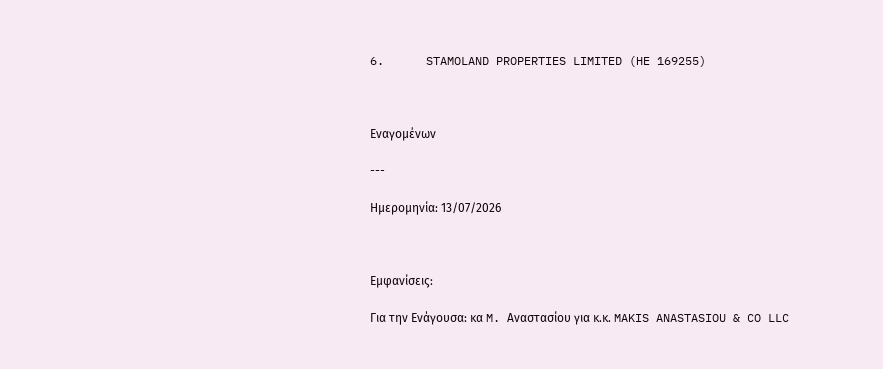6.      STAMOLAND PROPERTIES LIMITED (HE 169255)



Εναγομένων

---

Ημερομηνία: 13/07/2026



Εμφανίσεις:

Για την Ενάγουσα: κα M. Aναστασίου για κ.κ. MAKIS ANASTASIOU & CO LLC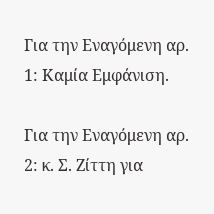Για την Εναγόμενη αρ. 1: Καμία Εμφάνιση.

Για την Εναγόμενη αρ. 2: κ. Σ. Ζίττη για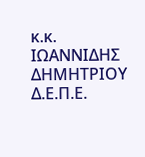κ.κ. ΙΩΑΝΝΙΔΗΣ ΔΗΜΗΤΡΙΟΥ Δ.Ε.Π.Ε.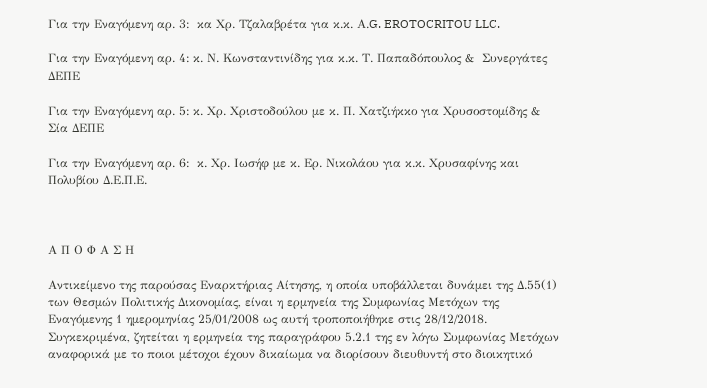Για την Εναγόμενη αρ. 3:  κα Χρ. Τζαλαβρέτα για κ.κ. Α.G. EROTOCRITOU LLC.

Για την Εναγόμενη αρ. 4: κ. Ν. Κωνσταντινίδης για κ.κ. Τ. Παπαδόπουλος &  Συνεργάτες ΔΕΠΕ

Για την Εναγόμενη αρ. 5: κ. Χρ. Χριστοδούλου με κ. Π. Χατζιήκκο για Χρυσοστομίδης & Σία ΔΕΠΕ

Για την Εναγόμενη αρ. 6:  κ. Χρ. Ιωσήφ με κ. Ερ. Νικολάου για κ.κ. Χρυσαφίνης και Πολυβίου Δ.Ε.Π.Ε.



Α Π Ο Φ Α Σ Η

Αντικείμενο της παρούσας Εναρκτήριας Αίτησης, η οποία υποβάλλεται δυνάμει της Δ.55(1) των Θεσμών Πολιτικής Δικονομίας, είναι η ερμηνεία της Συμφωνίας Μετόχων της Εναγόμενης 1 ημερομηνίας 25/01/2008 ως αυτή τροποποιήθηκε στις 28/12/2018. Συγκεκριμένα, ζητείται η ερμηνεία της παραγράφου 5.2.1 της εν λόγω Συμφωνίας Μετόχων αναφορικά με το ποιοι μέτοχοι έχουν δικαίωμα να διορίσουν διευθυντή στο διοικητικό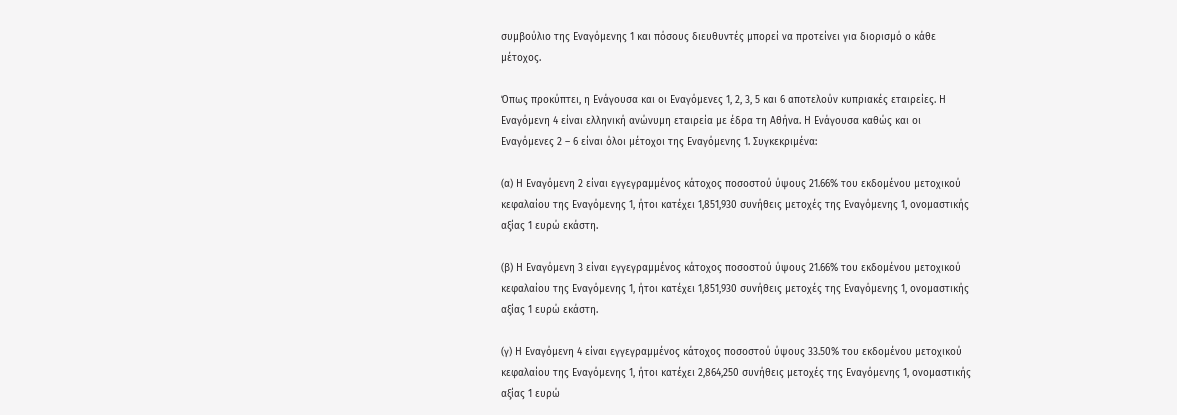συμβούλιο της Εναγόμενης 1 και πόσους διευθυντές μπορεί να προτείνει για διορισμό ο κάθε μέτοχος.

Όπως προκύπτει, η Ενάγουσα και οι Εναγόμενες 1, 2, 3, 5 και 6 αποτελούν κυπριακές εταιρείες. Η Εναγόμενη 4 είναι ελληνική ανώνυμη εταιρεία με έδρα τη Αθήνα. Η Ενάγουσα καθώς και οι Εναγόμενες 2 – 6 είναι όλοι μέτοχοι της Εναγόμενης 1. Συγκεκριμένα:

(α) Η Εναγόμενη 2 είναι εγγεγραμμένος κάτοχος ποσοστού ύψους 21.66% του εκδομένου μετοχικού κεφαλαίου της Εναγόμενης 1, ήτοι κατέχει 1,851,930 συνήθεις μετοχές της Εναγόμενης 1, ονομαστικής αξίας 1 ευρώ εκάστη.

(β) Η Εναγόμενη 3 είναι εγγεγραμμένος κάτοχος ποσοστού ύψους 21.66% του εκδομένου μετοχικού κεφαλαίου της Εναγόμενης 1, ήτοι κατέχει 1,851,930 συνήθεις μετοχές της Εναγόμενης 1, ονομαστικής αξίας 1 ευρώ εκάστη.

(γ) Η Εναγόμενη 4 είναι εγγεγραμμένος κάτοχος ποσοστού ύψους 33.50% του εκδομένου μετοχικού κεφαλαίου της Εναγόμενης 1, ήτοι κατέχει 2,864,250 συνήθεις μετοχές της Εναγόμενης 1, ονομαστικής αξίας 1 ευρώ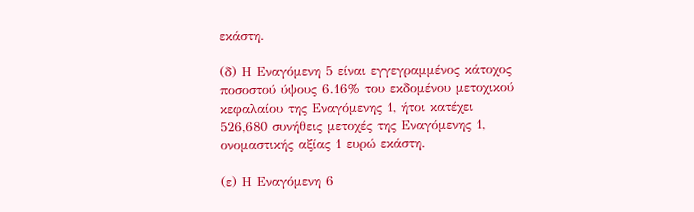εκάστη.

(δ) Η Εναγόμενη 5 είναι εγγεγραμμένος κάτοχος ποσοστού ύψους 6.16% του εκδομένου μετοχικού κεφαλαίου της Εναγόμενης 1, ήτοι κατέχει 526,680 συνήθεις μετοχές της Εναγόμενης 1, ονομαστικής αξίας 1 ευρώ εκάστη.

(ε) Η Εναγόμενη 6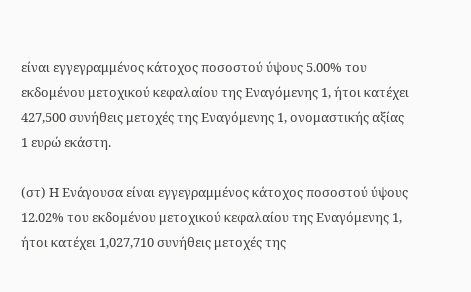είναι εγγεγραμμένος κάτοχος ποσοστού ύψους 5.00% του εκδομένου μετοχικού κεφαλαίου της Εναγόμενης 1, ήτοι κατέχει 427,500 συνήθεις μετοχές της Εναγόμενης 1, ονομαστικής αξίας 1 ευρώ εκάστη.

(στ) Η Ενάγουσα είναι εγγεγραμμένος κάτοχος ποσοστού ύψους 12.02% του εκδομένου μετοχικού κεφαλαίου της Εναγόμενης 1, ήτοι κατέχει 1,027,710 συνήθεις μετοχές της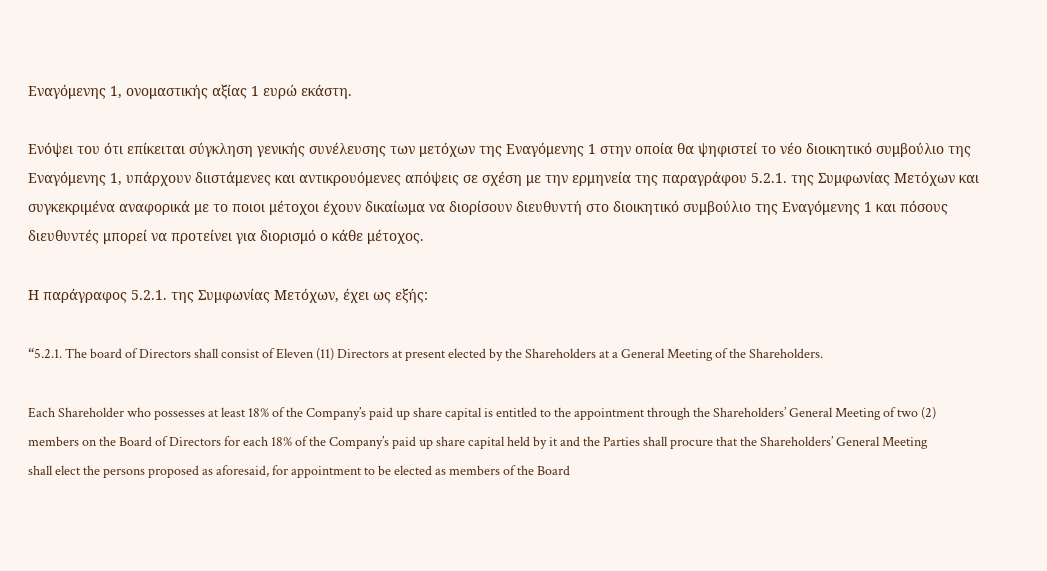Εναγόμενης 1, ονομαστικής αξίας 1 ευρώ εκάστη.

Ενόψει του ότι επίκειται σύγκληση γενικής συνέλευσης των μετόχων της Εναγόμενης 1 στην οποία θα ψηφιστεί το νέο διοικητικό συμβούλιο της Εναγόμενης 1, υπάρχουν διιστάμενες και αντικρουόμενες απόψεις σε σχέση με την ερμηνεία της παραγράφου 5.2.1. της Συμφωνίας Μετόχων και συγκεκριμένα αναφορικά με το ποιοι μέτοχοι έχουν δικαίωμα να διορίσουν διευθυντή στο διοικητικό συμβούλιο της Εναγόμενης 1 και πόσους διευθυντές μπορεί να προτείνει για διορισμό ο κάθε μέτοχος.

Η παράγραφος 5.2.1. της Συμφωνίας Μετόχων, έχει ως εξής:

“5.2.1. The board of Directors shall consist of Eleven (11) Directors at present elected by the Shareholders at a General Meeting of the Shareholders.

Each Shareholder who possesses at least 18% of the Company’s paid up share capital is entitled to the appointment through the Shareholders’ General Meeting of two (2) members on the Board of Directors for each 18% of the Company’s paid up share capital held by it and the Parties shall procure that the Shareholders’ General Meeting shall elect the persons proposed as aforesaid, for appointment to be elected as members of the Board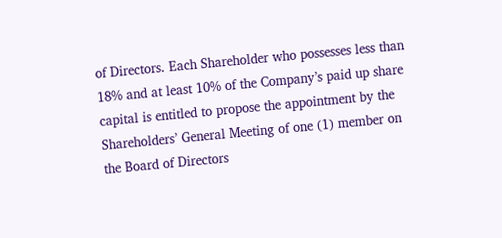of Directors. Each Shareholder who possesses less than 18% and at least 10% of the Company’s paid up share capital is entitled to propose the appointment by the Shareholders’ General Meeting of one (1) member on the Board of Directors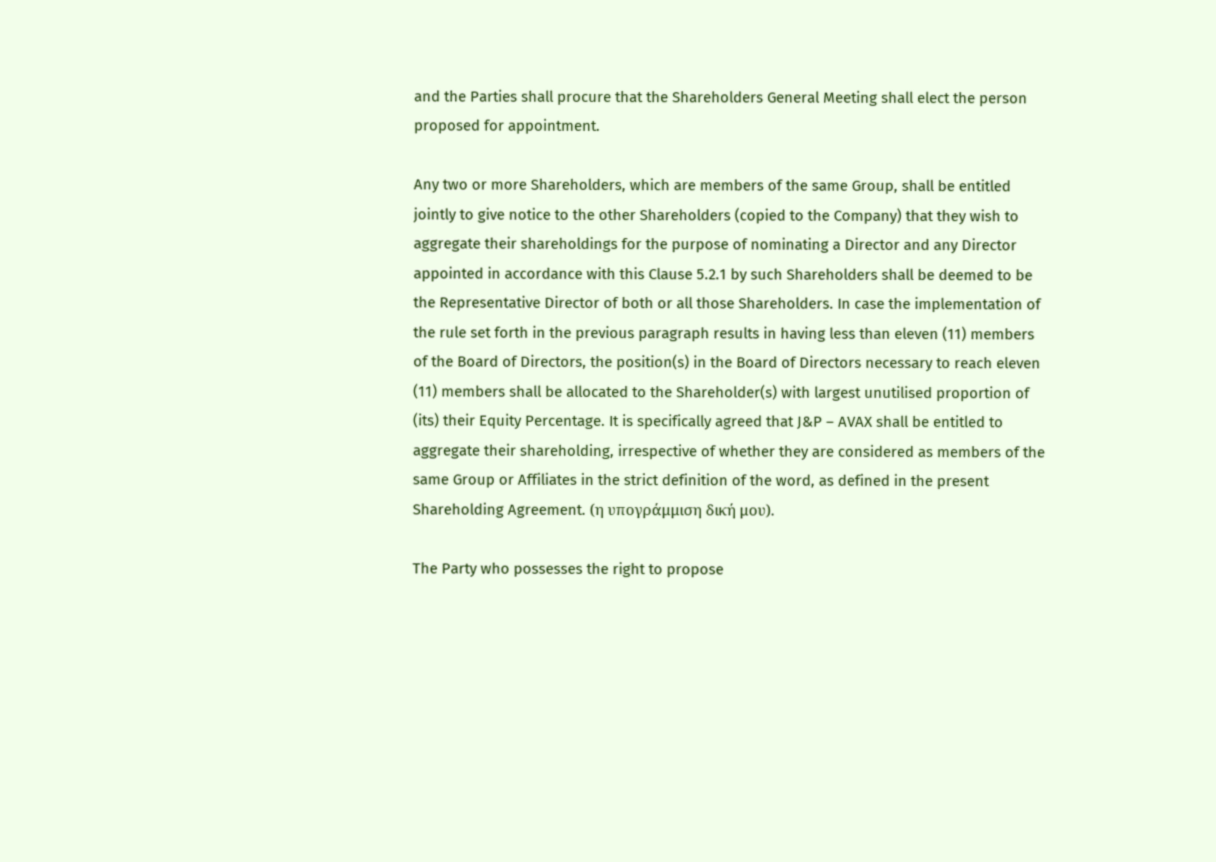and the Parties shall procure that the Shareholders General Meeting shall elect the person proposed for appointment.

Any two or more Shareholders, which are members of the same Group, shall be entitled jointly to give notice to the other Shareholders (copied to the Company) that they wish to aggregate their shareholdings for the purpose of nominating a Director and any Director appointed in accordance with this Clause 5.2.1 by such Shareholders shall be deemed to be the Representative Director of both or all those Shareholders. In case the implementation of the rule set forth in the previous paragraph results in having less than eleven (11) members of the Board of Directors, the position(s) in the Board of Directors necessary to reach eleven (11) members shall be allocated to the Shareholder(s) with largest unutilised proportion of (its) their Equity Percentage. It is specifically agreed that J&P – AVAX shall be entitled to aggregate their shareholding, irrespective of whether they are considered as members of the same Group or Affiliates in the strict definition of the word, as defined in the present Shareholding Agreement. (η υπογράμμιση δική μου).

The Party who possesses the right to propose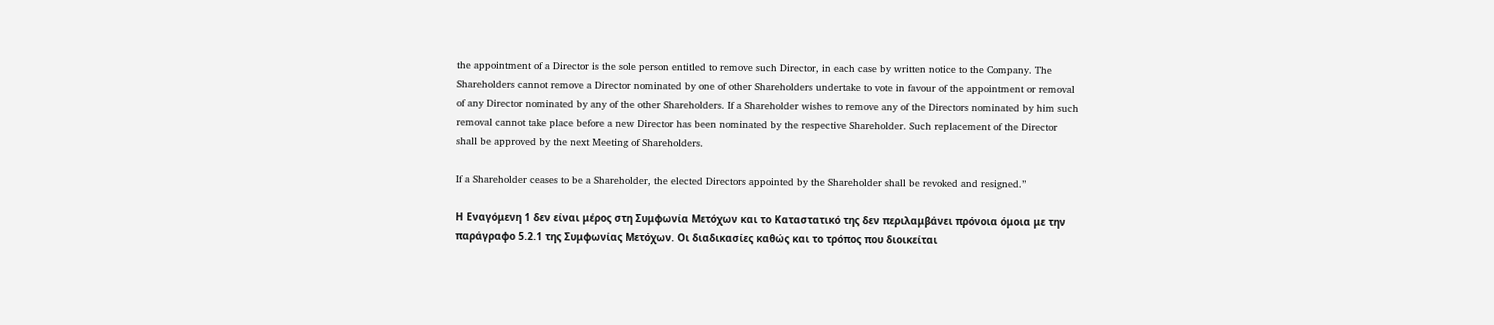the appointment of a Director is the sole person entitled to remove such Director, in each case by written notice to the Company. The Shareholders cannot remove a Director nominated by one of other Shareholders undertake to vote in favour of the appointment or removal of any Director nominated by any of the other Shareholders. If a Shareholder wishes to remove any of the Directors nominated by him such removal cannot take place before a new Director has been nominated by the respective Shareholder. Such replacement of the Director shall be approved by the next Meeting of Shareholders.

If a Shareholder ceases to be a Shareholder, the elected Directors appointed by the Shareholder shall be revoked and resigned.”

Η Εναγόμενη 1 δεν είναι μέρος στη Συμφωνία Μετόχων και το Καταστατικό της δεν περιλαμβάνει πρόνοια όμοια με την παράγραφο 5.2.1 της Συμφωνίας Μετόχων. Οι διαδικασίες καθώς και το τρόπος που διοικείται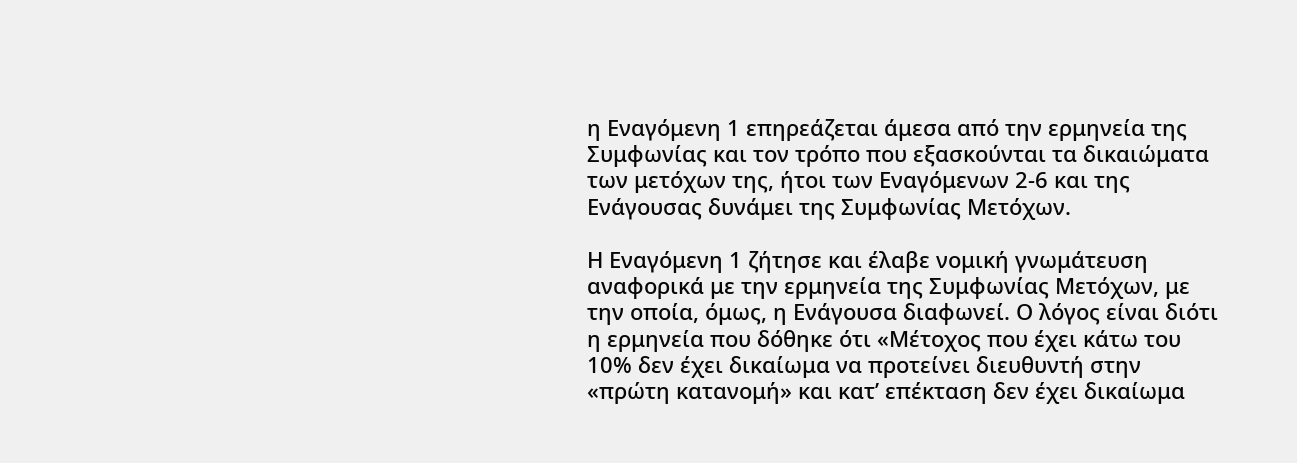η Εναγόμενη 1 επηρεάζεται άμεσα από την ερμηνεία της Συμφωνίας και τον τρόπο που εξασκούνται τα δικαιώματα των μετόχων της, ήτοι των Εναγόμενων 2-6 και της Ενάγουσας δυνάμει της Συμφωνίας Μετόχων.

Η Εναγόμενη 1 ζήτησε και έλαβε νομική γνωμάτευση αναφορικά με την ερμηνεία της Συμφωνίας Μετόχων, με την οποία, όμως, η Ενάγουσα διαφωνεί. Ο λόγος είναι διότι η ερμηνεία που δόθηκε ότι «Μέτοχος που έχει κάτω του 10% δεν έχει δικαίωμα να προτείνει διευθυντή στην «πρώτη κατανομή» και κατ’ επέκταση δεν έχει δικαίωμα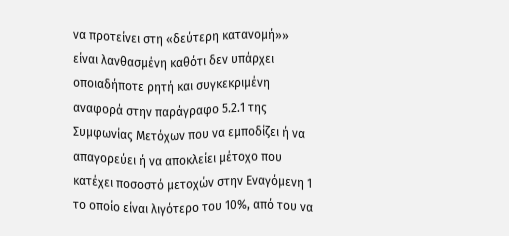να προτείνει στη «δεύτερη κατανομή»» είναι λανθασμένη καθότι δεν υπάρχει οποιαδήποτε ρητή και συγκεκριμένη αναφορά στην παράγραφο 5.2.1 της Συμφωνίας Μετόχων που να εμποδίζει ή να απαγορεύει ή να αποκλείει μέτοχο που κατέχει ποσοστό μετοχών στην Εναγόμενη 1 το οποίο είναι λιγότερο του 10%, από του να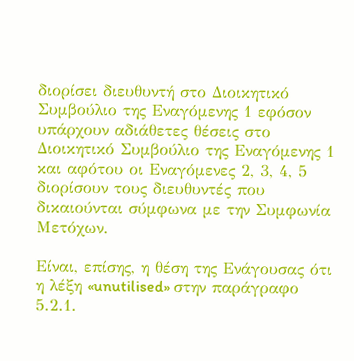διορίσει διευθυντή στο Διοικητικό Συμβούλιο της Εναγόμενης 1 εφόσον υπάρχουν αδιάθετες θέσεις στο Διοικητικό Συμβούλιο της Εναγόμενης 1 και αφότου οι Εναγόμενες 2, 3, 4, 5 διορίσουν τους διευθυντές που δικαιούνται σύμφωνα με την Συμφωνία Μετόχων.

Είναι, επίσης, η θέση της Ενάγουσας ότι η λέξη «unutilised» στην παράγραφο 5.2.1.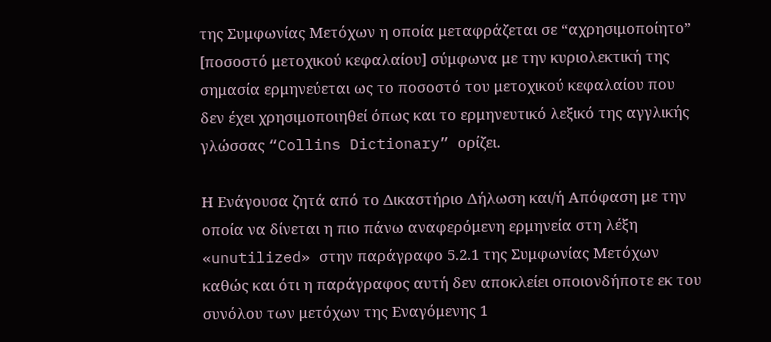της Συμφωνίας Μετόχων η οποία μεταφράζεται σε “αχρησιμοποίητο” [ποσοστό μετοχικού κεφαλαίου] σύμφωνα με την κυριολεκτική της σημασία ερμηνεύεται ως το ποσοστό του μετοχικού κεφαλαίου που δεν έχει χρησιμοποιηθεί όπως και το ερμηνευτικό λεξικό της αγγλικής γλώσσας “Collins Dictionary” ορίζει.

Η Ενάγουσα ζητά από το Δικαστήριο Δήλωση και/ή Απόφαση με την οποία να δίνεται η πιο πάνω αναφερόμενη ερμηνεία στη λέξη «unutilized» στην παράγραφο 5.2.1 της Συμφωνίας Μετόχων καθώς και ότι η παράγραφος αυτή δεν αποκλείει οποιονδήποτε εκ του συνόλου των μετόχων της Εναγόμενης 1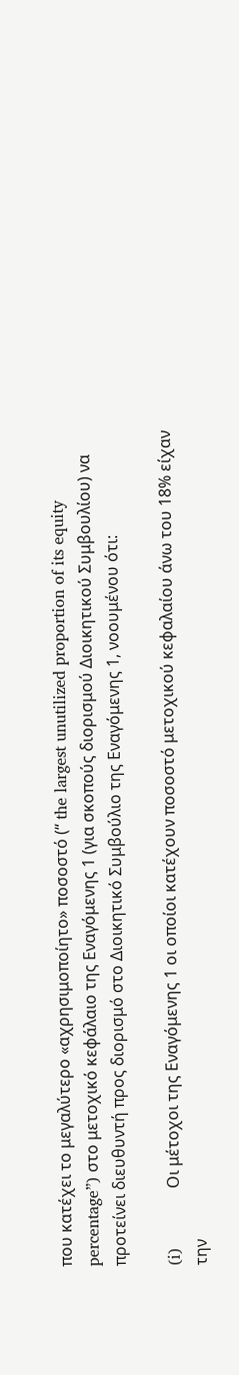που κατέχει το μεγαλύτερο «αχρησιμοποίητο» ποσοστό (“ the largest unutilized proportion of its equity percentage”) στο μετοχικό κεφάλαιο της Εναγόμενης 1 (για σκοπούς διορισμού Διοικητικού Συμβουλίου) να προτείνει διευθυντή προς διορισμό στο Διοικητικό Συμβούλιο της Εναγόμενης 1, νοουμένου ότι:

(i)            Οι μέτοχοι της Εναγόμενης 1 οι οποίοι κατέχουν ποσοστό μετοχικού κεφαλαίου άνω του 18% είχαν την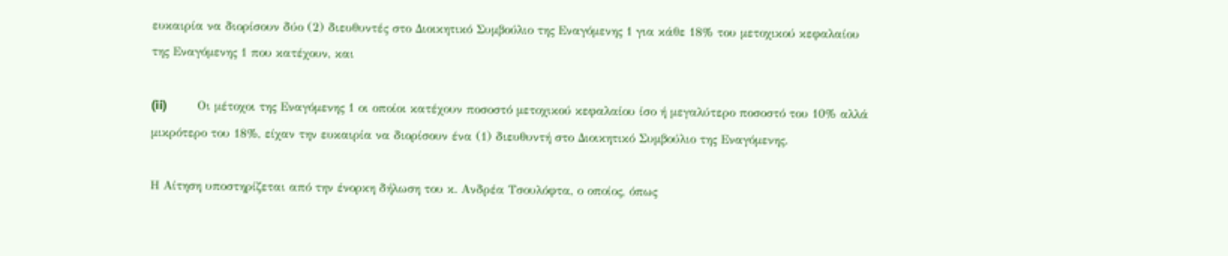ευκαιρία να διορίσουν δύο (2) διευθυντές στο Διοικητικό Συμβούλιο της Εναγόμενης 1 για κάθε 18% του μετοχικού κεφαλαίου της Εναγόμενης 1 που κατέχουν, και

(ii)          Οι μέτοχοι της Εναγόμενης 1 οι οποίοι κατέχουν ποσοστό μετοχικού κεφαλαίου ίσο ή μεγαλύτερο ποσοστό του 10% αλλά μικρότερο του 18%, είχαν την ευκαιρία να διορίσουν ένα (1) διευθυντή στο Διοικητικό Συμβούλιο της Εναγόμενης.

Η Αίτηση υποστηρίζεται από την ένορκη δήλωση του κ. Ανδρέα Τσουλόφτα, ο οποίος, όπως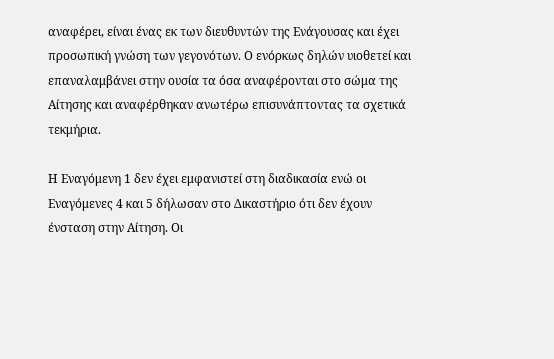αναφέρει, είναι ένας εκ των διευθυντών της Ενάγουσας και έχει προσωπική γνώση των γεγονότων. Ο ενόρκως δηλών υιοθετεί και επαναλαμβάνει στην ουσία τα όσα αναφέρονται στο σώμα της Αίτησης και αναφέρθηκαν ανωτέρω επισυνάπτοντας τα σχετικά τεκμήρια.

Η Εναγόμενη 1 δεν έχει εμφανιστεί στη διαδικασία ενώ οι Εναγόμενες 4 και 5 δήλωσαν στο Δικαστήριο ότι δεν έχουν ένσταση στην Αίτηση. Οι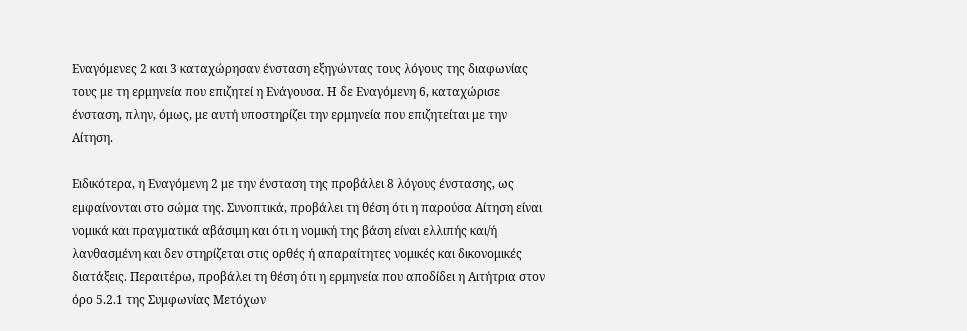Εναγόμενες 2 και 3 καταχώρησαν ένσταση εξηγώντας τους λόγους της διαφωνίας τους με τη ερμηνεία που επιζητεί η Ενάγουσα. Η δε Εναγόμενη 6, καταχώρισε ένσταση, πλην, όμως, με αυτή υποστηρίζει την ερμηνεία που επιζητείται με την Αίτηση.

Ειδικότερα, η Εναγόμενη 2 με την ένσταση της προβάλει 8 λόγους ένστασης, ως εμφαίνονται στο σώμα της. Συνοπτικά, προβάλει τη θέση ότι η παρούσα Αίτηση είναι νομικά και πραγματικά αβάσιμη και ότι η νομική της βάση είναι ελλιπής και/ή λανθασμένη και δεν στηρίζεται στις ορθές ή απαραίτητες νομικές και δικονομικές διατάξεις. Περαιτέρω, προβάλει τη θέση ότι η ερμηνεία που αποδίδει η Αιτήτρια στον όρο 5.2.1 της Συμφωνίας Μετόχων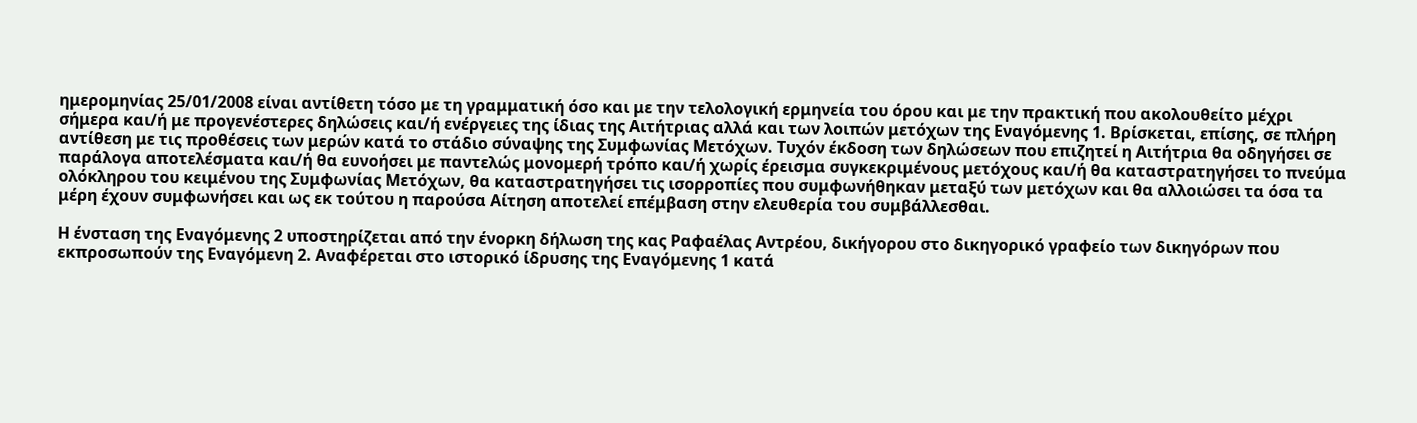ημερομηνίας 25/01/2008 είναι αντίθετη τόσο με τη γραμματική όσο και με την τελολογική ερμηνεία του όρου και με την πρακτική που ακολουθείτο μέχρι σήμερα και/ή με προγενέστερες δηλώσεις και/ή ενέργειες της ίδιας της Αιτήτριας αλλά και των λοιπών μετόχων της Εναγόμενης 1. Βρίσκεται, επίσης, σε πλήρη αντίθεση με τις προθέσεις των μερών κατά το στάδιο σύναψης της Συμφωνίας Μετόχων. Τυχόν έκδοση των δηλώσεων που επιζητεί η Αιτήτρια θα οδηγήσει σε παράλογα αποτελέσματα και/ή θα ευνοήσει με παντελώς μονομερή τρόπο και/ή χωρίς έρεισμα συγκεκριμένους μετόχους και/ή θα καταστρατηγήσει το πνεύμα ολόκληρου του κειμένου της Συμφωνίας Μετόχων, θα καταστρατηγήσει τις ισορροπίες που συμφωνήθηκαν μεταξύ των μετόχων και θα αλλοιώσει τα όσα τα μέρη έχουν συμφωνήσει και ως εκ τούτου η παρούσα Αίτηση αποτελεί επέμβαση στην ελευθερία του συμβάλλεσθαι.

Η ένσταση της Εναγόμενης 2 υποστηρίζεται από την ένορκη δήλωση της κας Ραφαέλας Αντρέου, δικήγορου στο δικηγορικό γραφείο των δικηγόρων που εκπροσωπούν της Εναγόμενη 2. Αναφέρεται στο ιστορικό ίδρυσης της Εναγόμενης 1 κατά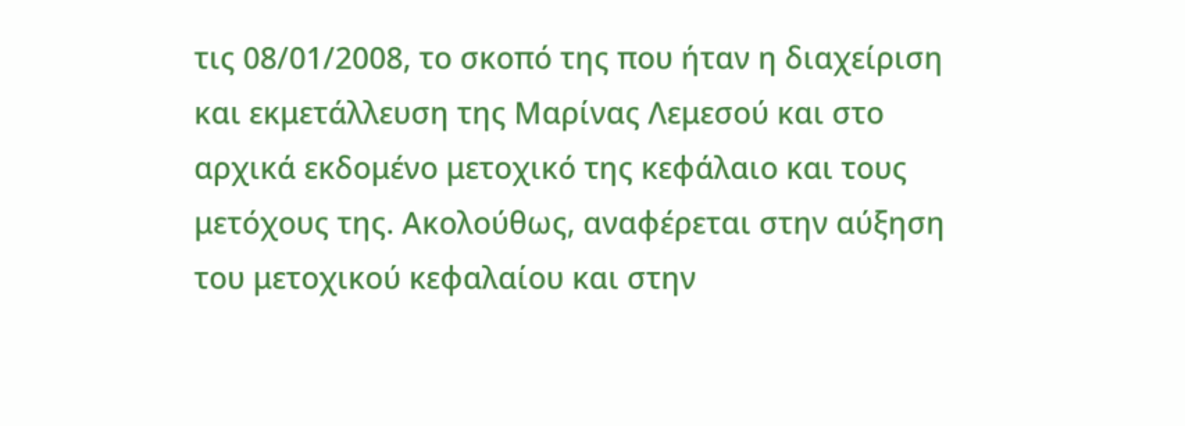τις 08/01/2008, το σκοπό της που ήταν η διαχείριση και εκμετάλλευση της Μαρίνας Λεμεσού και στο αρχικά εκδομένο μετοχικό της κεφάλαιο και τους μετόχους της. Ακολούθως, αναφέρεται στην αύξηση του μετοχικού κεφαλαίου και στην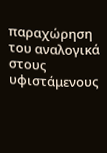παραχώρηση του αναλογικά στους υφιστάμενους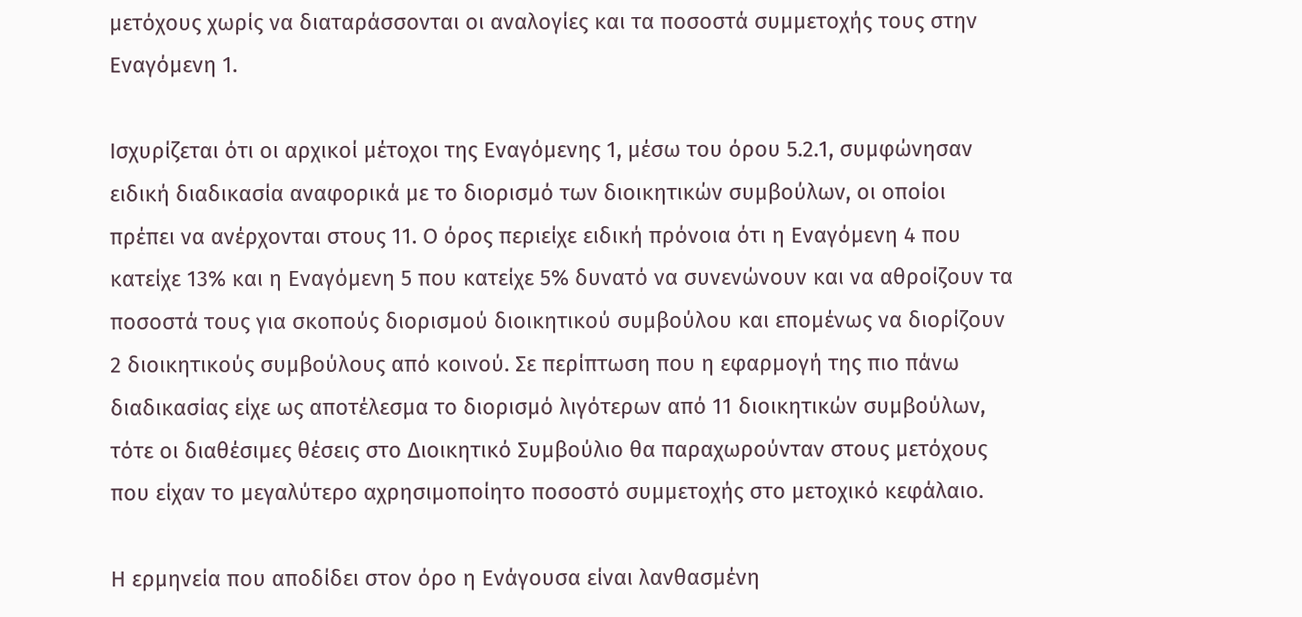μετόχους χωρίς να διαταράσσονται οι αναλογίες και τα ποσοστά συμμετοχής τους στην Εναγόμενη 1.

Ισχυρίζεται ότι οι αρχικοί μέτοχοι της Εναγόμενης 1, μέσω του όρου 5.2.1, συμφώνησαν ειδική διαδικασία αναφορικά με το διορισμό των διοικητικών συμβούλων, οι οποίοι πρέπει να ανέρχονται στους 11. Ο όρος περιείχε ειδική πρόνοια ότι η Εναγόμενη 4 που κατείχε 13% και η Εναγόμενη 5 που κατείχε 5% δυνατό να συνενώνουν και να αθροίζουν τα ποσοστά τους για σκοπούς διορισμού διοικητικού συμβούλου και επομένως να διορίζουν 2 διοικητικούς συμβούλους από κοινού. Σε περίπτωση που η εφαρμογή της πιο πάνω διαδικασίας είχε ως αποτέλεσμα το διορισμό λιγότερων από 11 διοικητικών συμβούλων, τότε οι διαθέσιμες θέσεις στο Διοικητικό Συμβούλιο θα παραχωρούνταν στους μετόχους που είχαν το μεγαλύτερο αχρησιμοποίητο ποσοστό συμμετοχής στο μετοχικό κεφάλαιο.

Η ερμηνεία που αποδίδει στον όρο η Ενάγουσα είναι λανθασμένη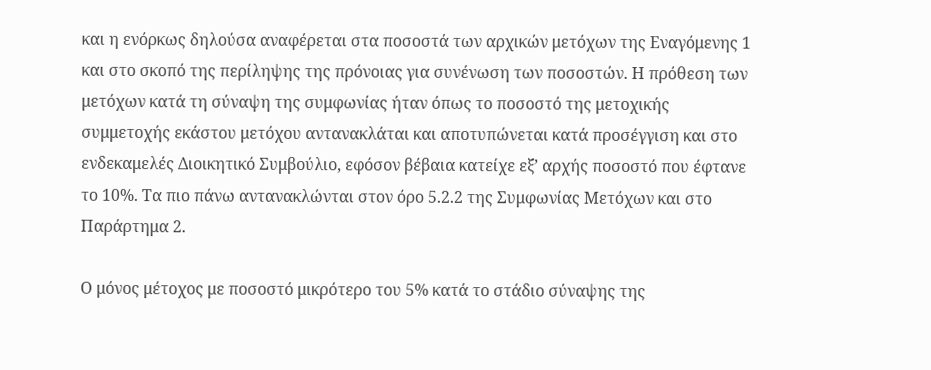και η ενόρκως δηλούσα αναφέρεται στα ποσοστά των αρχικών μετόχων της Εναγόμενης 1 και στο σκοπό της περίληψης της πρόνοιας για συνένωση των ποσοστών. Η πρόθεση των μετόχων κατά τη σύναψη της συμφωνίας ήταν όπως το ποσοστό της μετοχικής συμμετοχής εκάστου μετόχου αντανακλάται και αποτυπώνεται κατά προσέγγιση και στο ενδεκαμελές Διοικητικό Συμβούλιο, εφόσον βέβαια κατείχε εξ’ αρχής ποσοστό που έφτανε το 10%. Τα πιο πάνω αντανακλώνται στον όρο 5.2.2 της Συμφωνίας Μετόχων και στο Παράρτημα 2.

Ο μόνος μέτοχος με ποσοστό μικρότερο του 5% κατά το στάδιο σύναψης της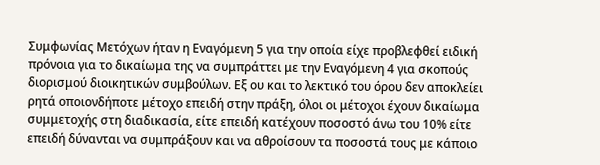Συμφωνίας Μετόχων ήταν η Εναγόμενη 5 για την οποία είχε προβλεφθεί ειδική πρόνοια για το δικαίωμα της να συμπράττει με την Εναγόμενη 4 για σκοπούς διορισμού διοικητικών συμβούλων. Εξ ου και το λεκτικό του όρου δεν αποκλείει ρητά οποιονδήποτε μέτοχο επειδή στην πράξη, όλοι οι μέτοχοι έχουν δικαίωμα συμμετοχής στη διαδικασία, είτε επειδή κατέχουν ποσοστό άνω του 10% είτε επειδή δύνανται να συμπράξουν και να αθροίσουν τα ποσοστά τους με κάποιο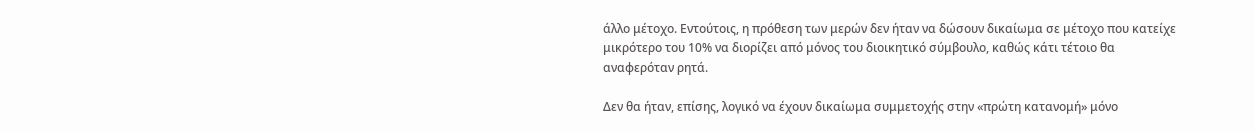άλλο μέτοχο. Εντούτοις, η πρόθεση των μερών δεν ήταν να δώσουν δικαίωμα σε μέτοχο που κατείχε μικρότερο του 10% να διορίζει από μόνος του διοικητικό σύμβουλο, καθώς κάτι τέτοιο θα αναφερόταν ρητά.

Δεν θα ήταν, επίσης, λογικό να έχουν δικαίωμα συμμετοχής στην «πρώτη κατανομή» μόνο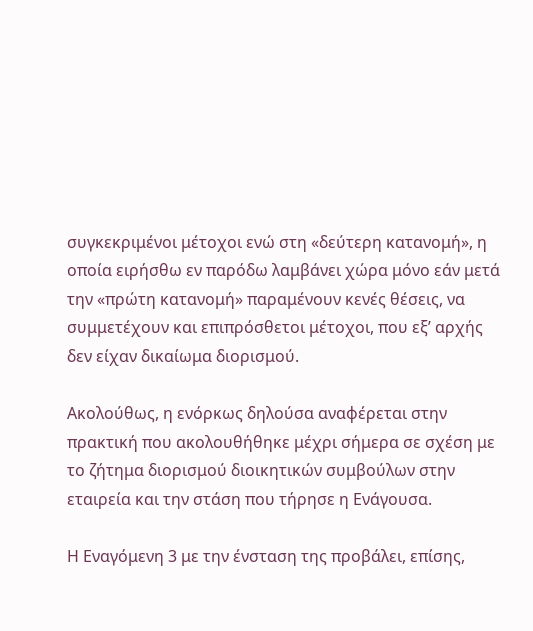συγκεκριμένοι μέτοχοι ενώ στη «δεύτερη κατανομή», η οποία ειρήσθω εν παρόδω λαμβάνει χώρα μόνο εάν μετά την «πρώτη κατανομή» παραμένουν κενές θέσεις, να συμμετέχουν και επιπρόσθετοι μέτοχοι, που εξ’ αρχής δεν είχαν δικαίωμα διορισμού.

Ακολούθως, η ενόρκως δηλούσα αναφέρεται στην πρακτική που ακολουθήθηκε μέχρι σήμερα σε σχέση με το ζήτημα διορισμού διοικητικών συμβούλων στην εταιρεία και την στάση που τήρησε η Ενάγουσα.

Η Εναγόμενη 3 με την ένσταση της προβάλει, επίσης,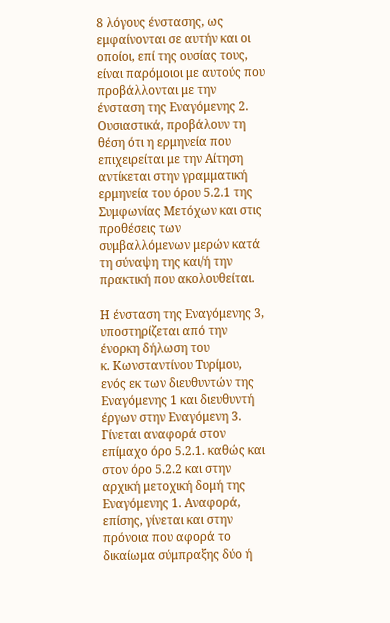8 λόγους ένστασης, ως εμφαίνονται σε αυτήν και οι οποίοι, επί της ουσίας τους, είναι παρόμοιοι με αυτούς που προβάλλονται με την ένσταση της Εναγόμενης 2. Ουσιαστικά, προβάλουν τη θέση ότι η ερμηνεία που επιχειρείται με την Αίτηση αντίκεται στην γραμματική ερμηνεία του όρου 5.2.1 της Συμφωνίας Μετόχων και στις προθέσεις των συμβαλλόμενων μερών κατά τη σύναψη της και/ή την πρακτική που ακολουθείται.

Η ένσταση της Εναγόμενης 3, υποστηρίζεται από την ένορκη δήλωση του                          κ. Κωνσταντίνου Τυρίμου, ενός εκ των διευθυντών της Εναγόμενης 1 και διευθυντή έργων στην Εναγόμενη 3. Γίνεται αναφορά στον επίμαχο όρο 5.2.1. καθώς και στον όρο 5.2.2 και στην αρχική μετοχική δομή της Εναγόμενης 1. Αναφορά, επίσης, γίνεται και στην πρόνοια που αφορά το δικαίωμα σύμπραξης δύο ή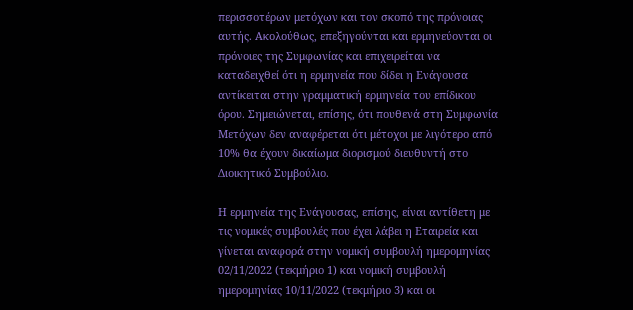περισσοτέρων μετόχων και τον σκοπό της πρόνοιας αυτής. Ακολούθως, επεξηγούνται και ερμηνεύονται οι πρόνοιες της Συμφωνίας και επιχειρείται να καταδειχθεί ότι η ερμηνεία που δίδει η Ενάγουσα αντίκειται στην γραμματική ερμηνεία του επίδικου όρου. Σημειώνεται, επίσης, ότι πουθενά στη Συμφωνία Μετόχων δεν αναφέρεται ότι μέτοχοι με λιγότερο από 10% θα έχουν δικαίωμα διορισμού διευθυντή στο Διοικητικό Συμβούλιο.

Η ερμηνεία της Ενάγουσας, επίσης, είναι αντίθετη με τις νομικές συμβουλές που έχει λάβει η Εταιρεία και γίνεται αναφορά στην νομική συμβουλή ημερομηνίας 02/11/2022 (τεκμήριο 1) και νομική συμβουλή ημερομηνίας 10/11/2022 (τεκμήριο 3) και οι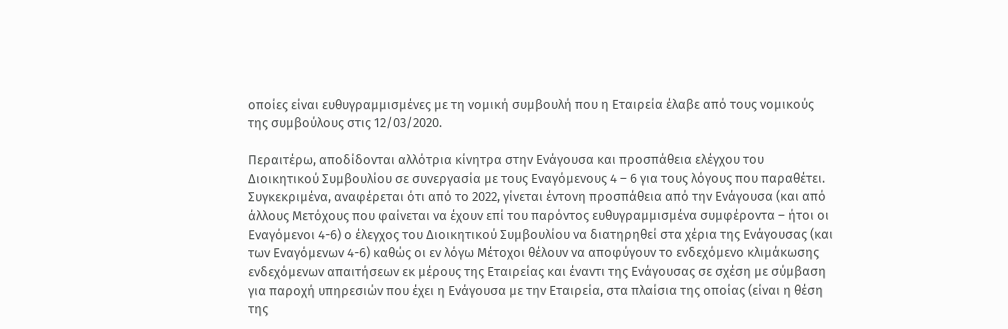οποίες είναι ευθυγραμμισμένες με τη νομική συμβουλή που η Εταιρεία έλαβε από τους νομικούς της συμβούλους στις 12/03/2020.

Περαιτέρω, αποδίδονται αλλότρια κίνητρα στην Ενάγουσα και προσπάθεια ελέγχου του Διοικητικού Συμβουλίου σε συνεργασία με τους Εναγόμενους 4 – 6 για τους λόγους που παραθέτει. Συγκεκριμένα, αναφέρεται ότι από το 2022, γίνεται έντονη προσπάθεια από την Ενάγουσα (και από άλλους Μετόχους που φαίνεται να έχουν επί του παρόντος ευθυγραμμισμένα συμφέροντα – ήτοι οι Εναγόμενοι 4-6) ο έλεγχος του Διοικητικού Συμβουλίου να διατηρηθεί στα χέρια της Ενάγουσας (και των Εναγόμενων 4-6) καθώς οι εν λόγω Μέτοχοι θέλουν να αποφύγουν το ενδεχόμενο κλιμάκωσης ενδεχόμενων απαιτήσεων εκ μέρους της Εταιρείας και έναντι της Ενάγουσας σε σχέση με σύμβαση για παροχή υπηρεσιών που έχει η Ενάγουσα με την Εταιρεία, στα πλαίσια της οποίας (είναι η θέση της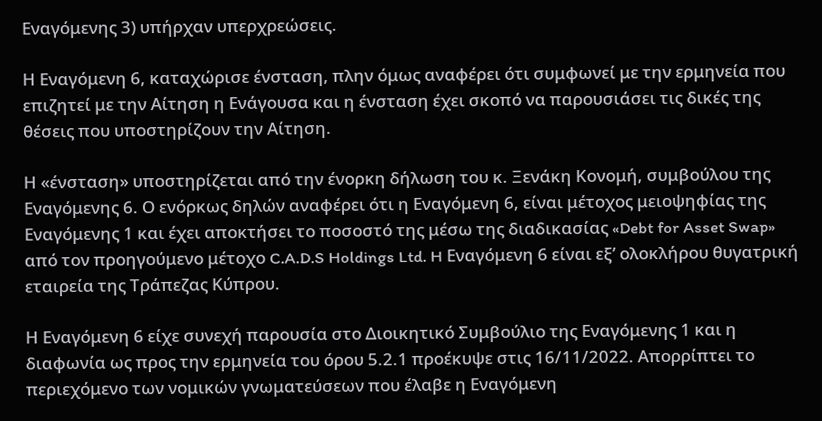Εναγόμενης 3) υπήρχαν υπερχρεώσεις.

Η Εναγόμενη 6, καταχώρισε ένσταση, πλην όμως αναφέρει ότι συμφωνεί με την ερμηνεία που επιζητεί με την Αίτηση η Ενάγουσα και η ένσταση έχει σκοπό να παρουσιάσει τις δικές της θέσεις που υποστηρίζουν την Αίτηση.

Η «ένσταση» υποστηρίζεται από την ένορκη δήλωση του κ. Ξενάκη Κονομή, συμβούλου της Εναγόμενης 6. Ο ενόρκως δηλών αναφέρει ότι η Εναγόμενη 6, είναι μέτοχος μειοψηφίας της Εναγόμενης 1 και έχει αποκτήσει το ποσοστό της μέσω της διαδικασίας «Debt for Asset Swap» από τον προηγούμενο μέτοχο C.A.D.S Holdings Ltd. H Εναγόμενη 6 είναι εξ’ ολοκλήρου θυγατρική εταιρεία της Τράπεζας Κύπρου.

Η Εναγόμενη 6 είχε συνεχή παρουσία στο Διοικητικό Συμβούλιο της Εναγόμενης 1 και η διαφωνία ως προς την ερμηνεία του όρου 5.2.1 προέκυψε στις 16/11/2022. Απορρίπτει το περιεχόμενο των νομικών γνωματεύσεων που έλαβε η Εναγόμενη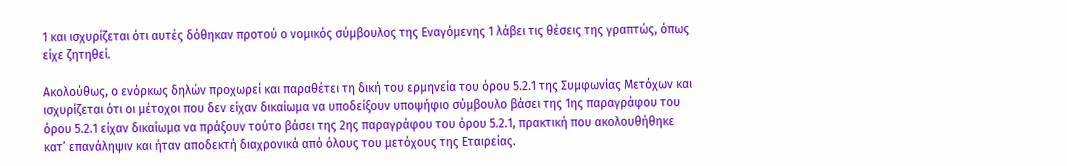1 και ισχυρίζεται ότι αυτές δόθηκαν προτού ο νομικός σύμβουλος της Εναγόμενης 1 λάβει τις θέσεις της γραπτώς, όπως είχε ζητηθεί.

Ακολούθως, ο ενόρκως δηλών προχωρεί και παραθέτει τη δική του ερμηνεία του όρου 5.2.1 της Συμφωνίας Μετόχων και ισχυρίζεται ότι οι μέτοχοι που δεν είχαν δικαίωμα να υποδείξουν υποψήφιο σύμβουλο βάσει της 1ης παραγράφου του όρου 5.2.1 είχαν δικαίωμα να πράξουν τούτο βάσει της 2ης παραγράφου του όρου 5.2.1, πρακτική που ακολουθήθηκε κατ’ επανάληψιν και ήταν αποδεκτή διαχρονικά από όλους του μετόχους της Εταιρείας.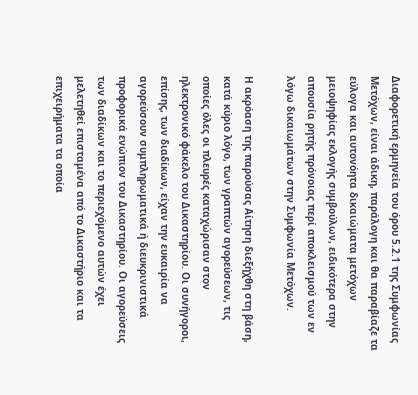Διαφορετική ερμηνεία του όρου 5.2.1 της Συμφωνίας Μετόχων, είναι άδικη, παράλογη και θα παραβίαζε τα εύλογα και αυτονόητα δικαιώματα μετόχων μειοψηφίας εκλογής συμβούλων, ειδικότερα στην απουσία ρητής πρόνοιας περί αποκλεισμού των εν λόγω δικαιωμάτων στην Συμφωνία Μετόχων.

Η ακρόαση της παρούσας Αίτηση διεξήχθη στη βάση, κατά κύριο λόγο, των γραπτών αγορεύσεων, τις οποίες όλες οι πλευρές καταχώρισαν στον ηλεκτρονικό φάκελο του Δικαστηρίου. Οι συνήγοροι, επίσης, των διαδίκων, είχαν την ευκαιρία να αγορεύσουν συμπληρωματικά ή διευκρινιστικά προφορικά ενώπιον του Δικαστηρίου. Οι αγορεύσεις των διαδίκων και το περιεχόμενο αυτών έχει μελετηθεί επισταμένα από το Δικαστήριο και τα επιχειρήματα τα οποία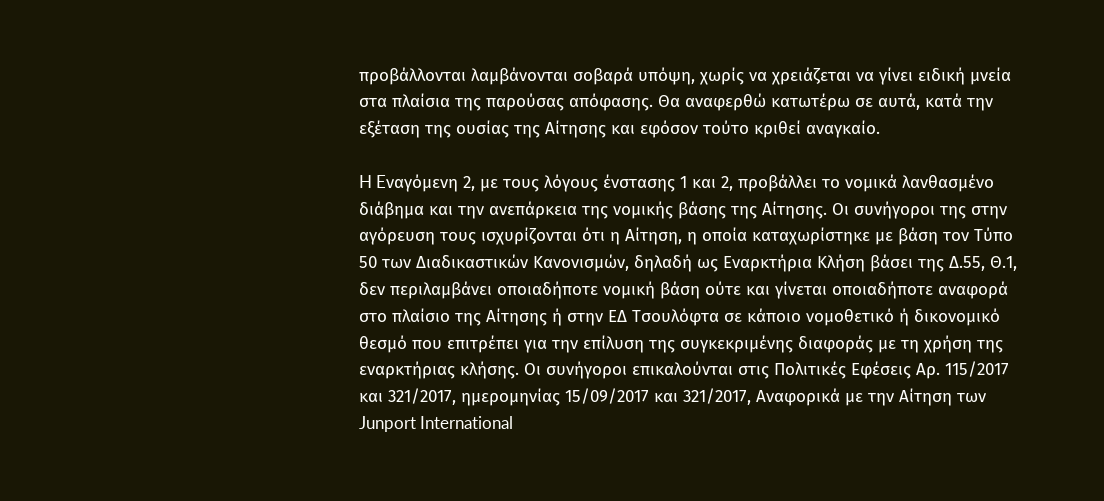προβάλλονται λαμβάνονται σοβαρά υπόψη, χωρίς να χρειάζεται να γίνει ειδική μνεία στα πλαίσια της παρούσας απόφασης. Θα αναφερθώ κατωτέρω σε αυτά, κατά την εξέταση της ουσίας της Αίτησης και εφόσον τούτο κριθεί αναγκαίο.

H Eναγόμενη 2, με τους λόγους ένστασης 1 και 2, προβάλλει το νομικά λανθασμένο διάβημα και την ανεπάρκεια της νομικής βάσης της Αίτησης. Οι συνήγοροι της στην αγόρευση τους ισχυρίζονται ότι η Αίτηση, η οποία καταχωρίστηκε με βάση τον Τύπο 50 των Διαδικαστικών Κανονισμών, δηλαδή ως Εναρκτήρια Κλήση βάσει της Δ.55, Θ.1, δεν περιλαμβάνει οποιαδήποτε νομική βάση ούτε και γίνεται οποιαδήποτε αναφορά στο πλαίσιο της Αίτησης ή στην ΕΔ Τσουλόφτα σε κάποιο νομοθετικό ή δικονομικό θεσμό που επιτρέπει για την επίλυση της συγκεκριμένης διαφοράς με τη χρήση της εναρκτήριας κλήσης. Οι συνήγοροι επικαλούνται στις Πολιτικές Εφέσεις Αρ. 115/2017 και 321/2017, ημερομηνίας 15/09/2017 και 321/2017, Αναφορικά με την Αίτηση των Junport International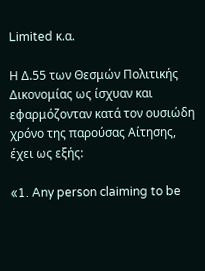Limited κ.α.

Η Δ.55 των Θεσμών Πολιτικής Δικονομίας ως ίσχυαν και εφαρμόζονταν κατά τον ουσιώδη χρόνο της παρούσας Αίτησης, έχει ως εξής:

«1. Any person claiming to be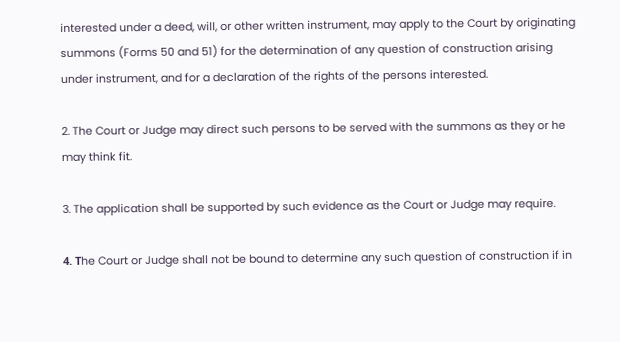interested under a deed, will, or other written instrument, may apply to the Court by originating summons (Forms 50 and 51) for the determination of any question of construction arising under instrument, and for a declaration of the rights of the persons interested.

2. The Court or Judge may direct such persons to be served with the summons as they or he may think fit.

3. The application shall be supported by such evidence as the Court or Judge may require.

4. Τhe Court or Judge shall not be bound to determine any such question of construction if in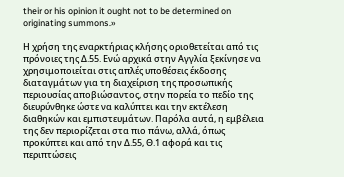their or his opinion it ought not to be determined on originating summons.»

Η χρήση της εναρκτήριας κλήσης οριοθετείται από τις πρόνοιες της Δ.55. Ενώ αρχικά στην Αγγλία ξεκίνησε να χρησιμοποιείται στις απλές υποθέσεις έκδοσης διαταγμάτων για τη διαχείριση της προσωπικής περιουσίας αποβιώσαντος, στην πορεία το πεδίο της διευρύνθηκε ώστε να καλύπτει και την εκτέλεση διαθηκών και εμπιστευμάτων. Παρόλα αυτά, η εμβέλεια της δεν περιορίζεται στα πιο πάνω, αλλά, όπως προκύπτει και από την Δ.55, Θ.1 αφορά και τις περιπτώσεις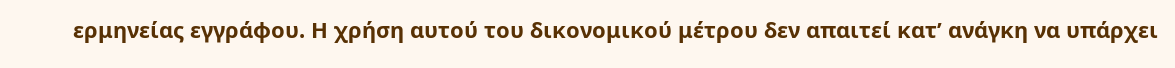ερμηνείας εγγράφου. Η χρήση αυτού του δικονομικού μέτρου δεν απαιτεί κατ’ ανάγκη να υπάρχει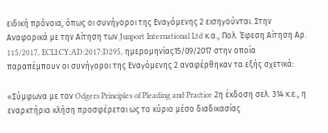ειδική πρόνοια, όπως οι συνήγοροι της Εναγόμενης 2 εισηγούνται. Στην Αναφορικά με την Αίτηση των Junport International Ltd κ.α., Πολ. Έφεση Αίτηση Αρ. 115/2017, ECLI:CY:AD:2017:D295, ημερομηνίας15/09/2017 στην οποία παραπέμπουν οι συνήγοροι της Εναγόμενης 2 αναφέρθηκαν τα εξής σχετικά:

«Σύμφωνα με τον Odgers Principles of Pleading and Practice 2η έκδοση σελ. 314 κ.ε., η εναρκτήρια κλήση προσφέρεται ως το κύριο μέσο διαδικασίας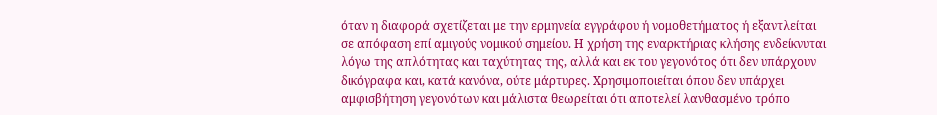όταν η διαφορά σχετίζεται με την ερμηνεία εγγράφου ή νομοθετήματος ή εξαντλείται σε απόφαση επί αμιγούς νομικού σημείου. Η χρήση της εναρκτήριας κλήσης ενδείκνυται λόγω της απλότητας και ταχύτητας της, αλλά και εκ του γεγονότος ότι δεν υπάρχουν δικόγραφα και, κατά κανόνα, ούτε μάρτυρες. Χρησιμοποιείται όπου δεν υπάρχει αμφισβήτηση γεγονότων και μάλιστα θεωρείται ότι αποτελεί λανθασμένο τρόπο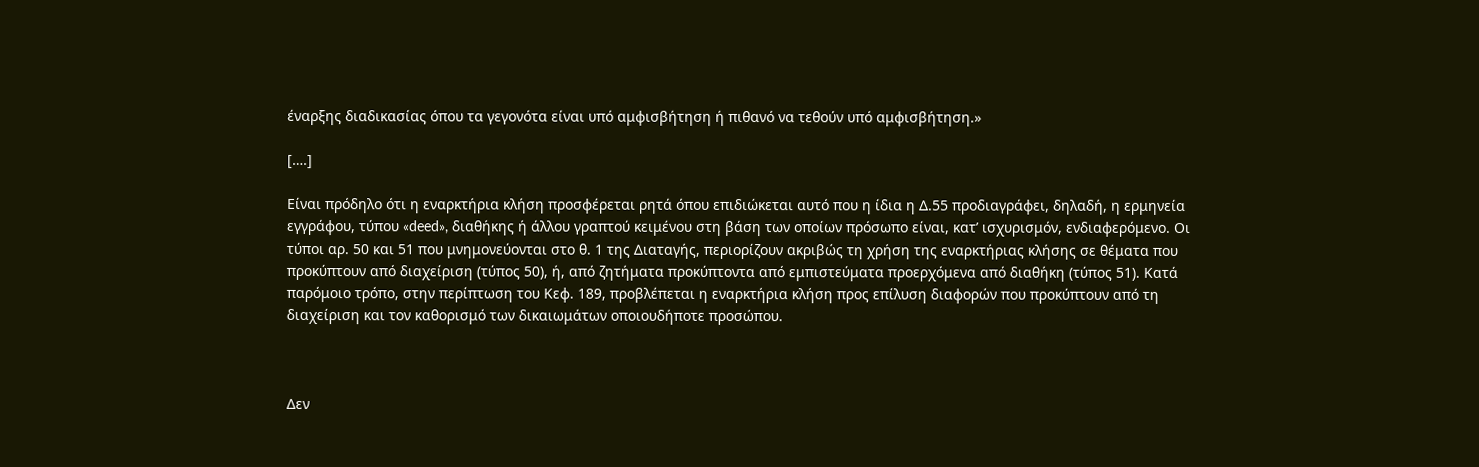έναρξης διαδικασίας όπου τα γεγονότα είναι υπό αμφισβήτηση ή πιθανό να τεθούν υπό αμφισβήτηση.»

[….]

Είναι πρόδηλο ότι η εναρκτήρια κλήση προσφέρεται ρητά όπου επιδιώκεται αυτό που η ίδια η Δ.55 προδιαγράφει, δηλαδή, η ερμηνεία εγγράφου, τύπου «deed», διαθήκης ή άλλου γραπτού κειμένου στη βάση των οποίων πρόσωπο είναι, κατ’ ισχυρισμόν, ενδιαφερόμενο. Οι τύποι αρ. 50 και 51 που μνημονεύονται στο θ. 1 της Διαταγής, περιορίζουν ακριβώς τη χρήση της εναρκτήριας κλήσης σε θέματα που προκύπτουν από διαχείριση (τύπος 50), ή, από ζητήματα προκύπτοντα από εμπιστεύματα προερχόμενα από διαθήκη (τύπος 51). Κατά παρόμοιο τρόπο, στην περίπτωση του Κεφ. 189, προβλέπεται η εναρκτήρια κλήση προς επίλυση διαφορών που προκύπτουν από τη διαχείριση και τον καθορισμό των δικαιωμάτων οποιουδήποτε προσώπου.



Δεν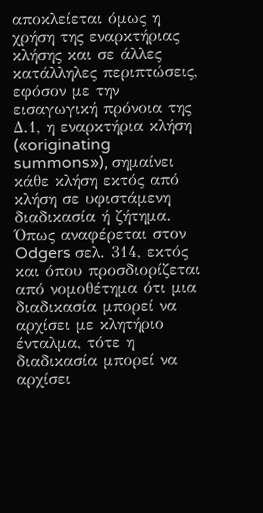αποκλείεται όμως η χρήση της εναρκτήριας κλήσης και σε άλλες κατάλληλες περιπτώσεις, εφόσον με την εισαγωγική πρόνοια της Δ.1, η εναρκτήρια κλήση («originating summons»), σημαίνει κάθε κλήση εκτός από κλήση σε υφιστάμενη διαδικασία ή ζήτημα. Όπως αναφέρεται στον Odgers σελ. 314, εκτός και όπου προσδιορίζεται από νομοθέτημα ότι μια διαδικασία μπορεί να αρχίσει με κλητήριο ένταλμα, τότε η διαδικασία μπορεί να αρχίσει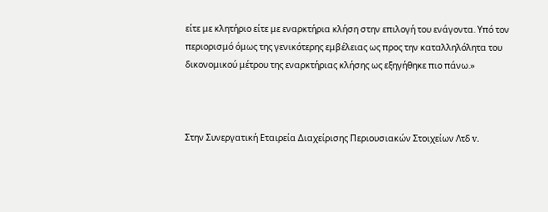είτε με κλητήριο είτε με εναρκτήρια κλήση στην επιλογή του ενάγοντα. Υπό τον περιορισμό όμως της γενικότερης εμβέλειας ως προς την καταλληλόλητα του δικονομικού μέτρου της εναρκτήριας κλήσης ως εξηγήθηκε πιο πάνω.»



Στην Συνεργατική Εταιρεία Διαχείρισης Περιουσιακών Στοιχείων Λτδ v.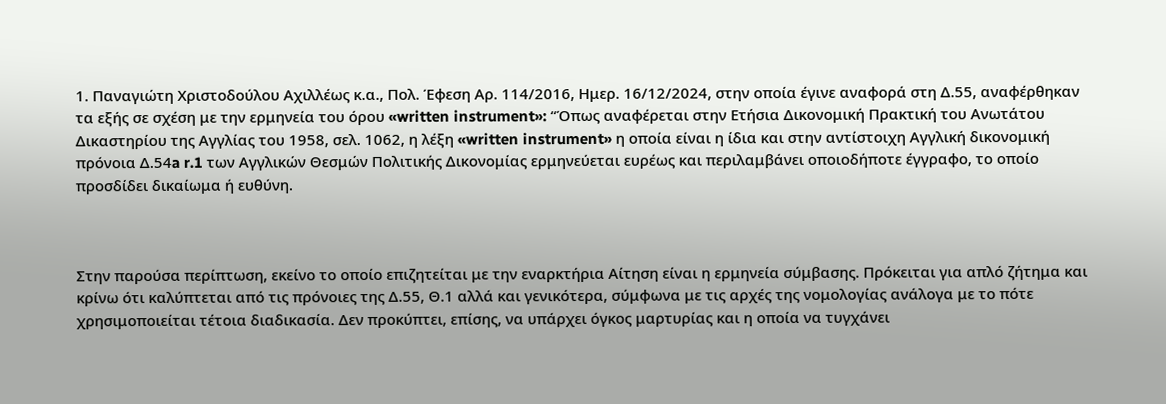1. Παναγιώτη Χριστοδούλου Αχιλλέως κ.α., Πολ. Έφεση Αρ. 114/2016, Ημερ. 16/12/2024, στην οποία έγινε αναφορά στη Δ.55, αναφέρθηκαν τα εξής σε σχέση με την ερμηνεία του όρου «written instrument»: “Όπως αναφέρεται στην Ετήσια Δικονομική Πρακτική του Ανωτάτου Δικαστηρίου της Αγγλίας του 1958, σελ. 1062, η λέξη «written instrument» η οποία είναι η ίδια και στην αντίστοιχη Αγγλική δικονομική πρόνοια Δ.54a r.1 των Αγγλικών Θεσμών Πολιτικής Δικονομίας ερμηνεύεται ευρέως και περιλαμβάνει οποιοδήποτε έγγραφο, το οποίο προσδίδει δικαίωμα ή ευθύνη.



Στην παρούσα περίπτωση, εκείνο το οποίο επιζητείται με την εναρκτήρια Αίτηση είναι η ερμηνεία σύμβασης. Πρόκειται για απλό ζήτημα και κρίνω ότι καλύπτεται από τις πρόνοιες της Δ.55, Θ.1 αλλά και γενικότερα, σύμφωνα με τις αρχές της νομολογίας ανάλογα με το πότε χρησιμοποιείται τέτοια διαδικασία. Δεν προκύπτει, επίσης, να υπάρχει όγκος μαρτυρίας και η οποία να τυγχάνει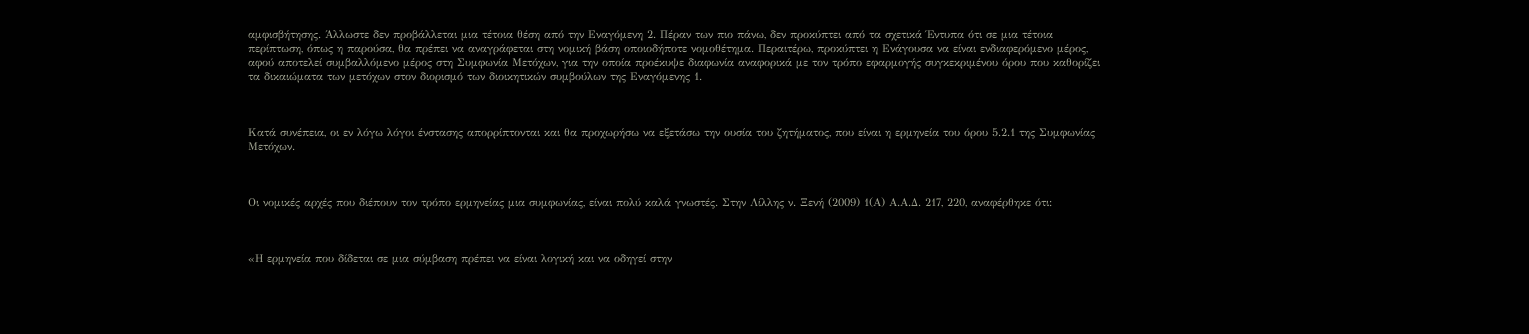αμφισβήτησης. Άλλωστε δεν προβάλλεται μια τέτοια θέση από την Εναγόμενη 2. Πέραν των πιο πάνω, δεν προκύπτει από τα σχετικά Έντυπα ότι σε μια τέτοια περίπτωση, όπως η παρούσα, θα πρέπει να αναγράφεται στη νομική βάση οποιοδήποτε νομοθέτημα. Περαιτέρω, προκύπτει η Ενάγουσα να είναι ενδιαφερόμενο μέρος, αφού αποτελεί συμβαλλόμενο μέρος στη Συμφωνία Μετόχων, για την οποία προέκυψε διαφωνία αναφορικά με τον τρόπο εφαρμογής συγκεκριμένου όρου που καθορίζει τα δικαιώματα των μετόχων στον διορισμό των διοικητικών συμβούλων της Εναγόμενης 1.



Κατά συνέπεια, οι εν λόγω λόγοι ένστασης απορρίπτονται και θα προχωρήσω να εξετάσω την ουσία του ζητήματος, που είναι η ερμηνεία του όρου 5.2.1 της Συμφωνίας Μετόχων.



Οι νομικές αρχές που διέπουν τον τρόπο ερμηνείας μια συμφωνίας, είναι πολύ καλά γνωστές. Στην Λίλλης ν. Ξενή (2009) 1(Α) Α.Α.Δ. 217, 220, αναφέρθηκε ότι:



«Η ερμηνεία που δίδεται σε μια σύμβαση πρέπει να είναι λογική και να οδηγεί στην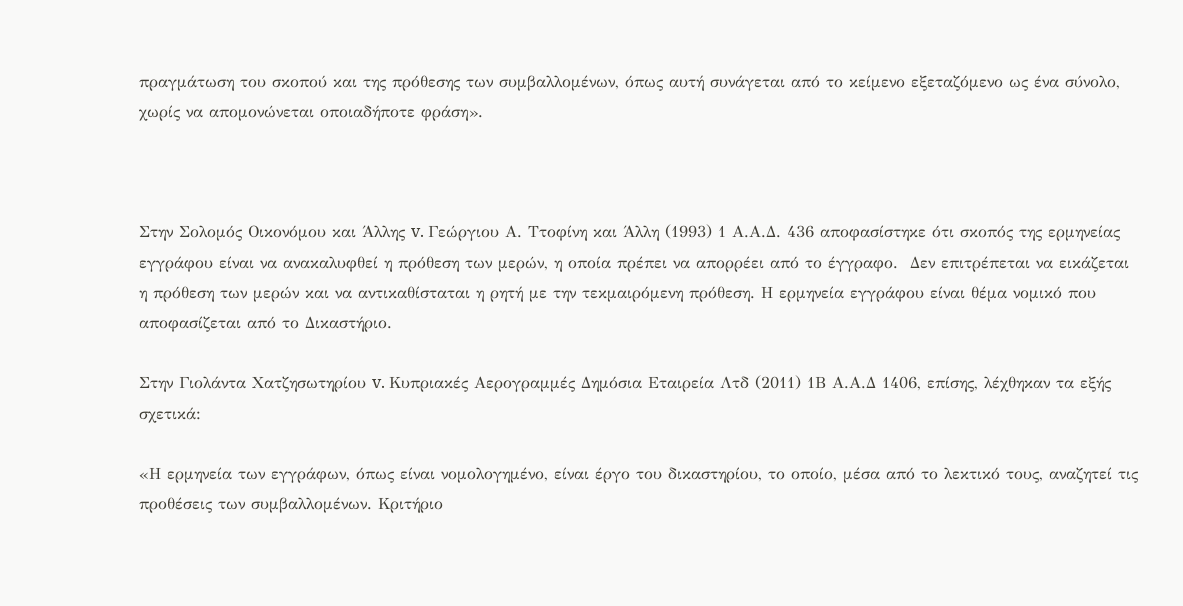πραγμάτωση του σκοπού και της πρόθεσης των συμβαλλομένων, όπως αυτή συνάγεται από το κείμενο εξεταζόμενο ως ένα σύνολο, χωρίς να απομονώνεται οποιαδήποτε φράση».



Στην Σολομός Οικονόμου και Άλλης v. Γεώργιου Α. Ττοφίνη και Άλλη (1993) 1 Α.Α.Δ. 436 αποφασίστηκε ότι σκοπός της ερμηνείας εγγράφου είναι να ανακαλυφθεί η πρόθεση των μερών, η οποία πρέπει να απορρέει από το έγγραφο.  Δεν επιτρέπεται να εικάζεται η πρόθεση των μερών και να αντικαθίσταται η ρητή με την τεκμαιρόμενη πρόθεση. Η ερμηνεία εγγράφου είναι θέμα νομικό που αποφασίζεται από το Δικαστήριο.

Στην Γιολάντα Χατζησωτηρίου v. Κυπριακές Αερογραμμές Δημόσια Εταιρεία Λτδ (2011) 1Β Α.Α.Δ 1406, επίσης, λέχθηκαν τα εξής σχετικά:

«Η ερμηνεία των εγγράφων, όπως είναι νομολογημένο, είναι έργο του δικαστηρίου, το οποίο, μέσα από το λεκτικό τους, αναζητεί τις προθέσεις των συμβαλλομένων. Κριτήριο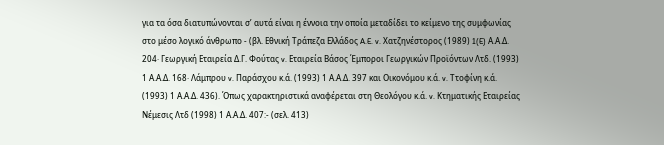για τα όσα διατυπώνονται σ’ αυτά είναι η έννοια την οποία μεταδίδει το κείμενο της συμφωνίας στο μέσο λογικό άνθρωπο - (βλ. Εθνική Τράπεζα Ελλάδος A.E. v. Χατζηνέστορος (1989) 1(E) Α.Α.Δ. 204· Γεωργική Εταιρεία Δ.Γ. Φούτας v. Εταιρεία Βάσος Έμποροι Γεωργικών Προϊόντων Λτδ. (1993) 1 Α.Α.Δ. 168· Λάμπρου v. Παράσχου κ.ά. (1993) 1 Α.Α.Δ. 397 και Οικονόμου κ.ά. v. Ττοφίνη κ.ά. (1993) 1 Α.Α.Δ. 436). Όπως χαρακτηριστικά αναφέρεται στη Θεολόγου κ.ά. v. Κτηματικής Εταιρείας Νέμεσις Λτδ (1998) 1 Α.Α.Δ. 407:- (σελ. 413)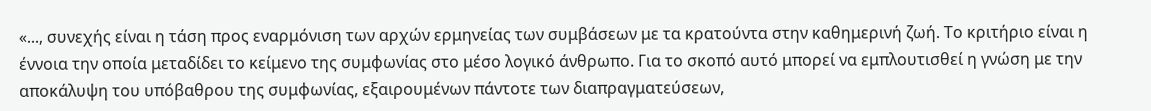«..., συνεχής είναι η τάση προς εναρμόνιση των αρχών ερμηνείας των συμβάσεων με τα κρατούντα στην καθημερινή ζωή. Το κριτήριο είναι η έννοια την οποία μεταδίδει το κείμενο της συμφωνίας στο μέσο λογικό άνθρωπο. Για το σκοπό αυτό μπορεί να εμπλουτισθεί η γνώση με την αποκάλυψη του υπόβαθρου της συμφωνίας, εξαιρουμένων πάντοτε των διαπραγματεύσεων,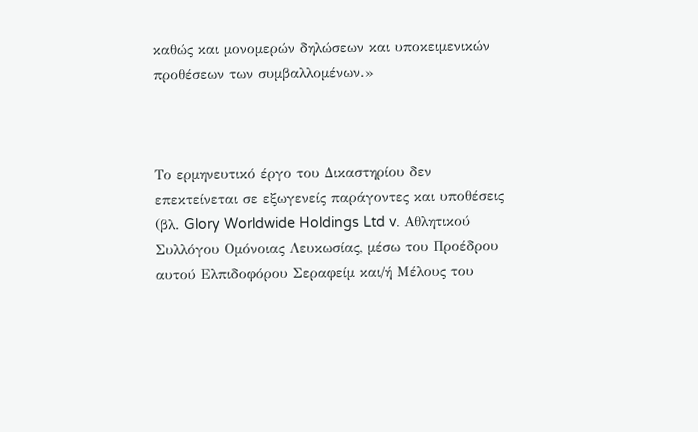καθώς και μονομερών δηλώσεων και υποκειμενικών προθέσεων των συμβαλλομένων.»



Το ερμηνευτικό έργο του Δικαστηρίου δεν επεκτείνεται σε εξωγενείς παράγοντες και υποθέσεις (βλ. Glory Worldwide Holdings Ltd v. Αθλητικού Συλλόγου Ομόνοιας Λευκωσίας, μέσω του Προέδρου αυτού Ελπιδοφόρου Σεραφείμ και/ή Μέλους του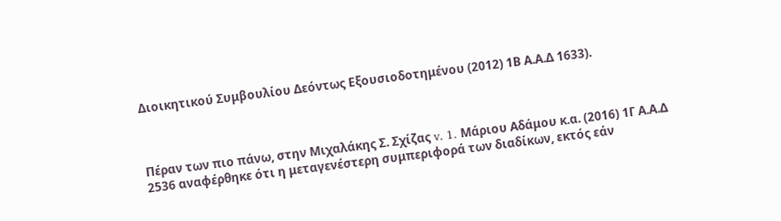Διοικητικού Συμβουλίου Δεόντως Εξουσιοδοτημένου (2012) 1Β Α.Α.Δ 1633).



Πέραν των πιο πάνω, στην Μιχαλάκης Σ. Σχίζας v. 1. Μάριου Αδάμου κ.α. (2016) 1Γ Α.Α.Δ 2536 αναφέρθηκε ότι η μεταγενέστερη συμπεριφορά των διαδίκων, εκτός εάν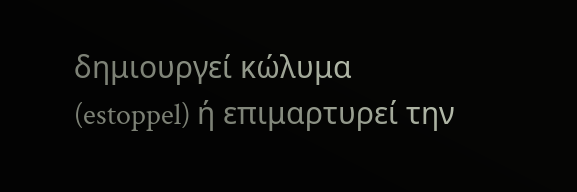δημιουργεί κώλυμα (estoppel) ή επιμαρτυρεί την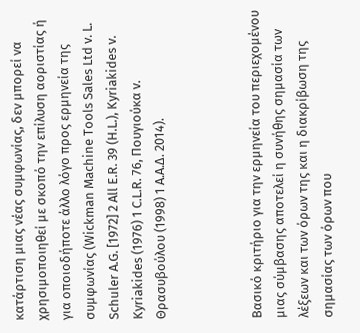κατάρτιση μιας νέας συμφωνίας, δεν μπορεί να χρησιμοποιηθεί με σκοπό την επίλυση αοριστίας ή για οποιοδήποτε άλλο λόγο προς ερμηνεία της συμφωνίας (Wickman Machine Tools Sales Ltd v. L. Schuler A.G. [1972] 2 All E.R. 39 (H.L.), Kyriakides v. Kyriakides (1976) 1 C.L.R. 76, Πουγιούκα v. Θρασυβούλου (1998) 1 Α.Α.Δ. 2014).



Βασικό κριτήριο για την ερμηνεία του περιεχομένου μιας σύμβασης αποτελεί η συνήθης σημασία των λέξεων και των όρων της και η διακρίβωση της σημασίας των όρων που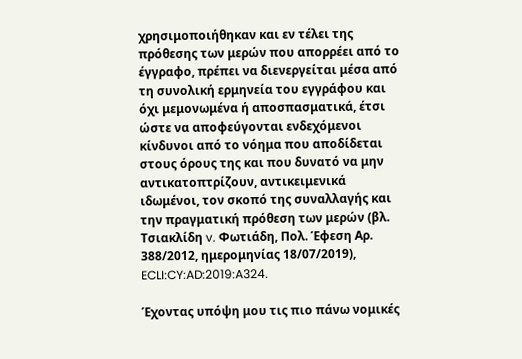χρησιμοποιήθηκαν και εν τέλει της πρόθεσης των μερών που απορρέει από το έγγραφο, πρέπει να διενεργείται μέσα από τη συνολική ερμηνεία του εγγράφου και όχι μεμονωμένα ή αποσπασματικά, έτσι ώστε να αποφεύγονται ενδεχόμενοι κίνδυνοι από το νόημα που αποδίδεται στους όρους της και που δυνατό να μην αντικατοπτρίζουν, αντικειμενικά ιδωμένοι, τον σκοπό της συναλλαγής και την πραγματική πρόθεση των μερών (βλ. Τσιακλίδη v. Φωτιάδη, Πολ. Έφεση Αρ. 388/2012, ημερομηνίας 18/07/2019), ECLI:CY:AD:2019:A324.

Έχοντας υπόψη μου τις πιο πάνω νομικές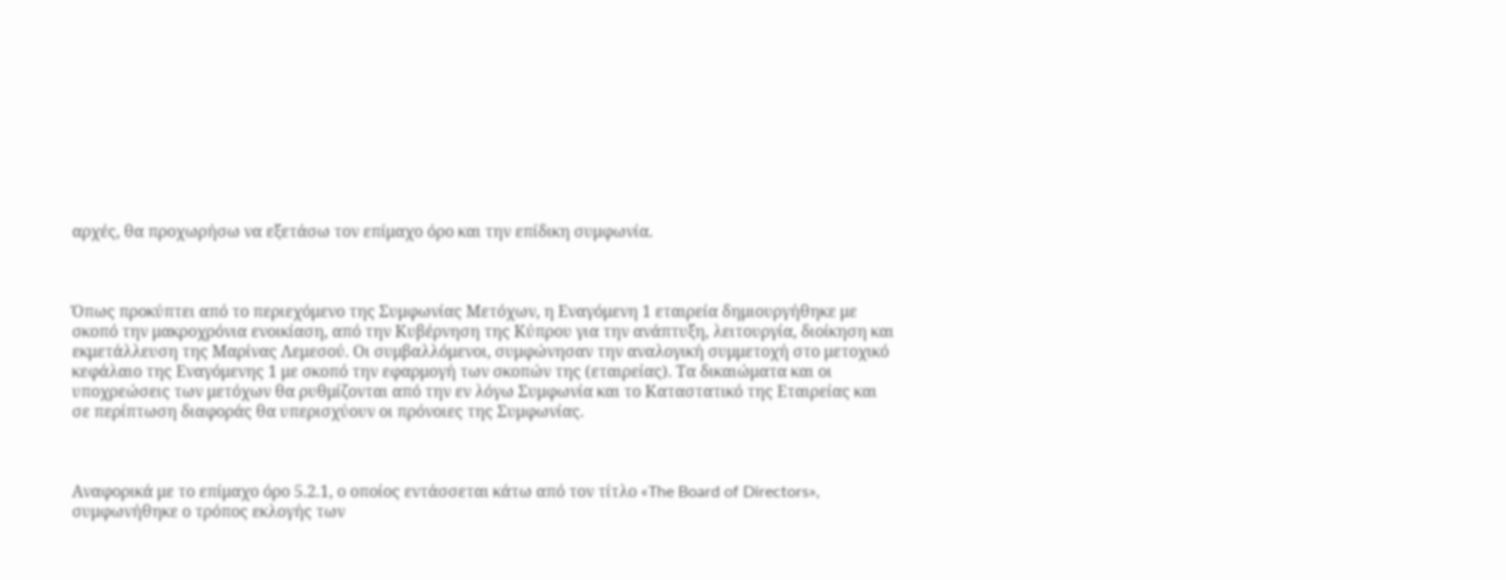αρχές, θα προχωρήσω να εξετάσω τον επίμαχο όρο και την επίδικη συμφωνία.



Όπως προκύπτει από το περιεχόμενο της Συμφωνίας Μετόχων, η Εναγόμενη 1 εταιρεία δημιουργήθηκε με σκοπό την μακροχρόνια ενοικίαση, από την Κυβέρνηση της Κύπρου για την ανάπτυξη, λειτουργία, διοίκηση και εκμετάλλευση της Μαρίνας Λεμεσού. Οι συμβαλλόμενοι, συμφώνησαν την αναλογική συμμετοχή στο μετοχικό κεφάλαιο της Εναγόμενης 1 με σκοπό την εφαρμογή των σκοπών της (εταιρείας). Τα δικαιώματα και οι υποχρεώσεις των μετόχων θα ρυθμίζονται από την εν λόγω Συμφωνία και το Καταστατικό της Εταιρείας και σε περίπτωση διαφοράς θα υπερισχύουν οι πρόνοιες της Συμφωνίας.



Αναφορικά με το επίμαχο όρο 5.2.1, ο οποίος εντάσσεται κάτω από τον τίτλο «The Board of Directors», συμφωνήθηκε ο τρόπος εκλογής των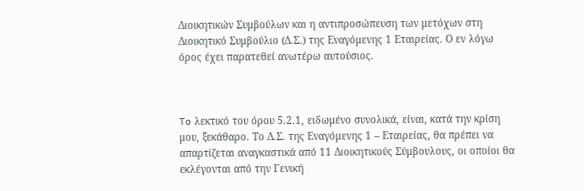Διοικητικών Συμβούλων και η αντιπροσώπευση των μετόχων στη Διοικητικό Συμβούλιο (Δ.Σ.) της Εναγόμενης 1 Εταιρείας. Ο εν λόγω όρος έχει παρατεθεί ανωτέρω αυτούσιος.



To λεκτικό του όρου 5.2.1, ειδωμένο συνολικά, είναι, κατά την κρίση μου, ξεκάθαρο. Το Δ.Σ. της Εναγόμενης 1 – Εταιρείας, θα πρέπει να απαρτίζεται αναγκαστικά από 11 Διοικητικούς Σύμβουλους, οι οποίοι θα εκλέγονται από την Γενική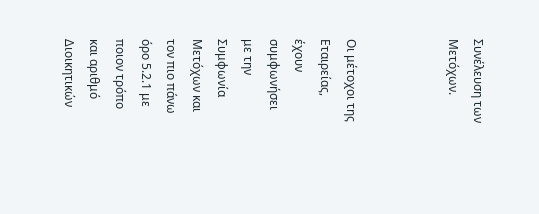Συνέλευση των Μετόχων.



Οι μέτοχοι της Εταιρείας, έχουν συμφωνήσει με την Συμφωνία Μετόχων και τον πιο πάνω όρο 5.2.1 με ποιον τρόπο και αριθμό Διοικητικών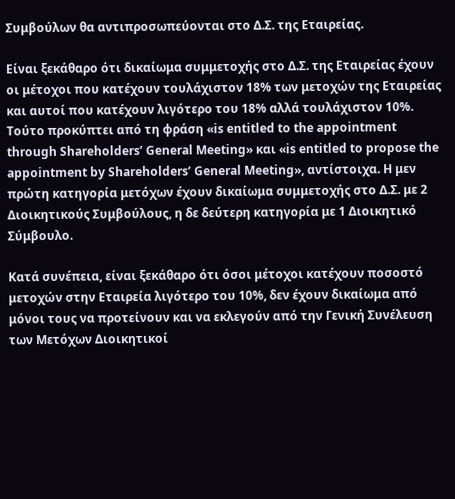Συμβούλων θα αντιπροσωπεύονται στο Δ.Σ. της Εταιρείας.

Είναι ξεκάθαρο ότι δικαίωμα συμμετοχής στο Δ.Σ. της Εταιρείας έχουν οι μέτοχοι που κατέχουν τουλάχιστον 18% των μετοχών της Εταιρείας και αυτοί που κατέχουν λιγότερο του 18% αλλά τουλάχιστον 10%. Τούτο προκύπτει από τη φράση «is entitled to the appointment through Shareholders’ General Meeting» και «is entitled to propose the appointment by Shareholders’ General Meeting», αντίστοιχα. Η μεν πρώτη κατηγορία μετόχων έχουν δικαίωμα συμμετοχής στο Δ.Σ. με 2 Διοικητικούς Συμβούλους, η δε δεύτερη κατηγορία με 1 Διοικητικό Σύμβουλο.

Κατά συνέπεια, είναι ξεκάθαρο ότι όσοι μέτοχοι κατέχουν ποσοστό μετοχών στην Εταιρεία λιγότερο του 10%, δεν έχουν δικαίωμα από μόνοι τους να προτείνουν και να εκλεγούν από την Γενική Συνέλευση των Μετόχων Διοικητικοί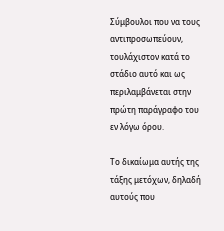Σύμβουλοι που να τους αντιπροσωπεύουν, τουλάχιστον κατά το στάδιο αυτό και ως περιλαμβάνεται στην πρώτη παράγραφο του εν λόγω όρου.

Το δικαίωμα αυτής της τάξης μετόχων, δηλαδή αυτούς που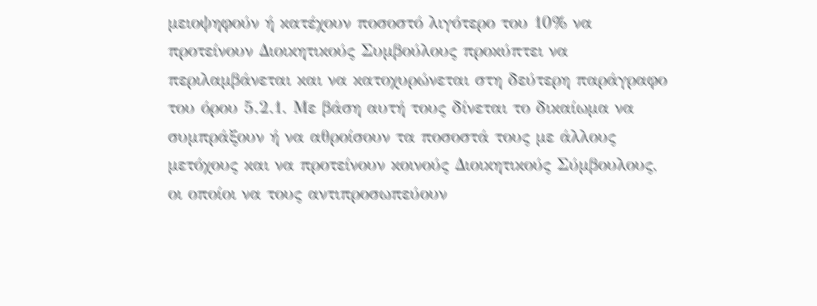μειοψηφούν ή κατέχουν ποσοστό λιγότερο του 10% να προτείνουν Διοικητικούς Συμβούλους προκύπτει να περιλαμβάνεται και να κατοχυρώνεται στη δεύτερη παράγραφο του όρου 5.2.1. Με βάση αυτή τους δίνεται το δικαίωμα να συμπράξουν ή να αθροίσουν τα ποσοστά τους με άλλους μετόχους και να προτείνουν κοινούς Διοικητικούς Σύμβουλους, οι οποίοι να τους αντιπροσωπεύουν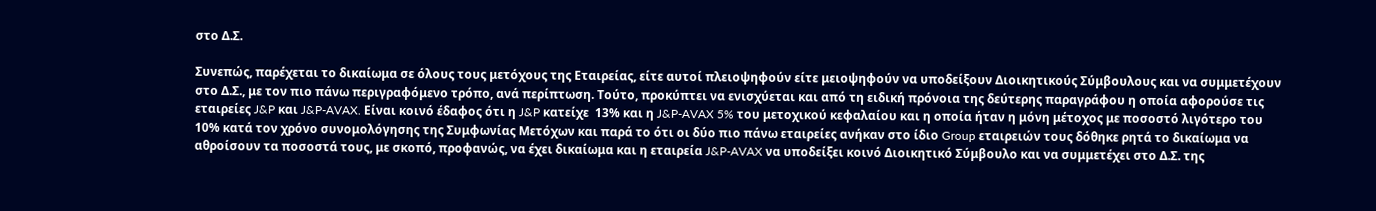στο Δ.Σ.

Συνεπώς, παρέχεται το δικαίωμα σε όλους τους μετόχους της Εταιρείας, είτε αυτοί πλειοψηφούν είτε μειοψηφούν να υποδείξουν Διοικητικούς Σύμβουλους και να συμμετέχουν στο Δ.Σ., με τον πιο πάνω περιγραφόμενο τρόπο, ανά περίπτωση. Τούτο, προκύπτει να ενισχύεται και από τη ειδική πρόνοια της δεύτερης παραγράφου η οποία αφορούσε τις εταιρείες J&P και J&P-AVAX. Είναι κοινό έδαφος ότι η J&P κατείχε  13% και η J&P-AVAX 5% του μετοχικού κεφαλαίου και η οποία ήταν η μόνη μέτοχος με ποσοστό λιγότερο του 10% κατά τον χρόνο συνομολόγησης της Συμφωνίας Μετόχων και παρά το ότι οι δύο πιο πάνω εταιρείες ανήκαν στο ίδιο Group εταιρειών τους δόθηκε ρητά το δικαίωμα να αθροίσουν τα ποσοστά τους, με σκοπό, προφανώς, να έχει δικαίωμα και η εταιρεία J&P-AVAX να υποδείξει κοινό Διοικητικό Σύμβουλο και να συμμετέχει στο Δ.Σ. της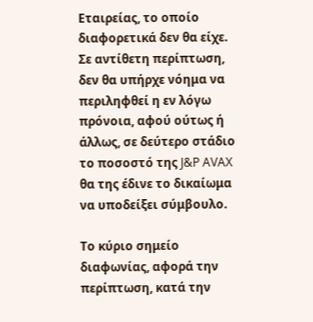Εταιρείας, το οποίο διαφορετικά δεν θα είχε. Σε αντίθετη περίπτωση, δεν θα υπήρχε νόημα να περιληφθεί η εν λόγω πρόνοια, αφού ούτως ή άλλως, σε δεύτερο στάδιο το ποσοστό της J&P AVAX θα της έδινε το δικαίωμα να υποδείξει σύμβουλο.

Το κύριο σημείο διαφωνίας, αφορά την περίπτωση, κατά την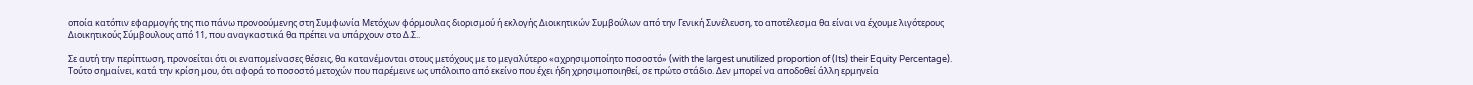οποία κατόπιν εφαρμογής της πιο πάνω προνοούμενης στη Συμφωνία Μετόχων φόρμουλας διορισμού ή εκλογής Διοικητικών Συμβούλων από την Γενική Συνέλευση, το αποτέλεσμα θα είναι να έχουμε λιγότερους Διοικητικούς Σύμβουλους από 11, που αναγκαστικά θα πρέπει να υπάρχουν στο Δ.Σ..

Σε αυτή την περίπτωση, προνοείται ότι οι εναπομείνασες θέσεις, θα κατανέμονται στους μετόχους με το μεγαλύτερο «αχρησιμοποίητο ποσοστό» (with the largest unutilized proportion of (Its) their Equity Percentage). Τούτο σημαίνει, κατά την κρίση μου, ότι αφορά το ποσοστό μετοχών που παρέμεινε ως υπόλοιπο από εκείνο που έχει ήδη χρησιμοποιηθεί, σε πρώτο στάδιο. Δεν μπορεί να αποδοθεί άλλη ερμηνεία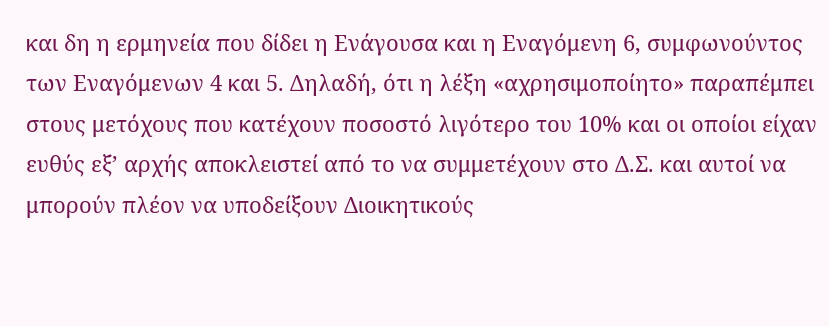και δη η ερμηνεία που δίδει η Ενάγουσα και η Εναγόμενη 6, συμφωνούντος των Εναγόμενων 4 και 5. Δηλαδή, ότι η λέξη «αχρησιμοποίητο» παραπέμπει στους μετόχους που κατέχουν ποσοστό λιγότερο του 10% και οι οποίοι είχαν ευθύς εξ’ αρχής αποκλειστεί από το να συμμετέχουν στο Δ.Σ. και αυτοί να μπορούν πλέον να υποδείξουν Διοικητικούς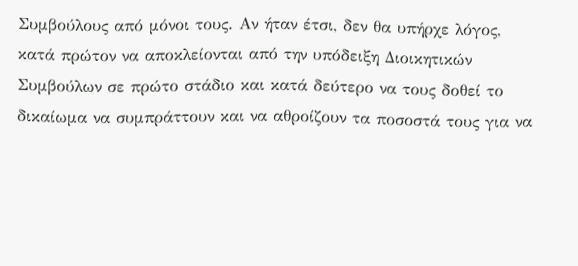Συμβούλους από μόνοι τους. Αν ήταν έτσι, δεν θα υπήρχε λόγος, κατά πρώτον να αποκλείονται από την υπόδειξη Διοικητικών Συμβούλων σε πρώτο στάδιο και κατά δεύτερο να τους δοθεί το δικαίωμα να συμπράττουν και να αθροίζουν τα ποσοστά τους για να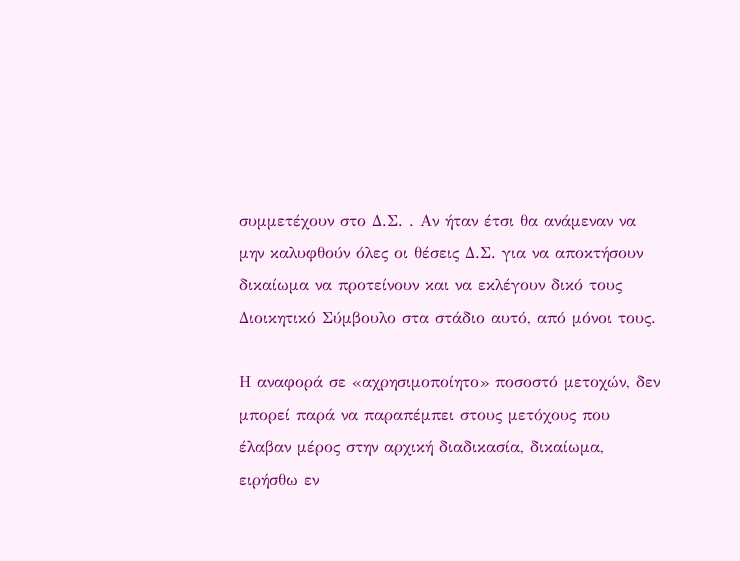συμμετέχουν στο Δ.Σ. . Αν ήταν έτσι θα ανάμεναν να μην καλυφθούν όλες οι θέσεις Δ.Σ. για να αποκτήσουν δικαίωμα να προτείνουν και να εκλέγουν δικό τους Διοικητικό Σύμβουλο στα στάδιο αυτό, από μόνοι τους.

Η αναφορά σε «αχρησιμοποίητο» ποσοστό μετοχών, δεν μπορεί παρά να παραπέμπει στους μετόχους που έλαβαν μέρος στην αρχική διαδικασία, δικαίωμα, ειρήσθω εν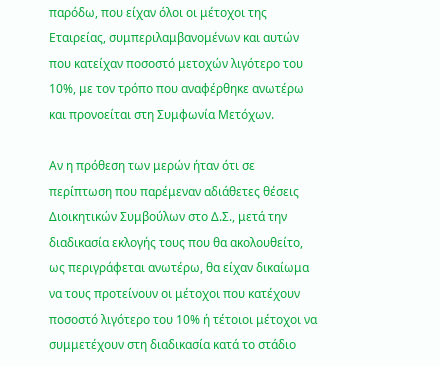παρόδω, που είχαν όλοι οι μέτοχοι της Εταιρείας, συμπεριλαμβανομένων και αυτών που κατείχαν ποσοστό μετοχών λιγότερο του 10%, με τον τρόπο που αναφέρθηκε ανωτέρω και προνοείται στη Συμφωνία Μετόχων.

Αν η πρόθεση των μερών ήταν ότι σε περίπτωση που παρέμεναν αδιάθετες θέσεις Διοικητικών Συμβούλων στο Δ.Σ., μετά την διαδικασία εκλογής τους που θα ακολουθείτο, ως περιγράφεται ανωτέρω, θα είχαν δικαίωμα να τους προτείνουν οι μέτοχοι που κατέχουν ποσοστό λιγότερο του 10% ή τέτοιοι μέτοχοι να συμμετέχουν στη διαδικασία κατά το στάδιο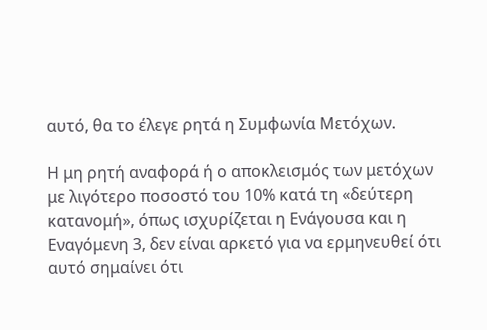αυτό, θα το έλεγε ρητά η Συμφωνία Μετόχων.

Η μη ρητή αναφορά ή ο αποκλεισμός των μετόχων με λιγότερο ποσοστό του 10% κατά τη «δεύτερη κατανομή», όπως ισχυρίζεται η Ενάγουσα και η Εναγόμενη 3, δεν είναι αρκετό για να ερμηνευθεί ότι αυτό σημαίνει ότι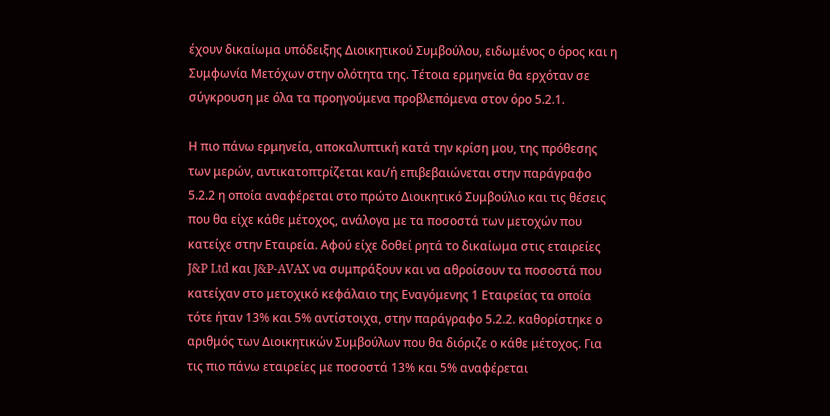έχουν δικαίωμα υπόδειξης Διοικητικού Συμβούλου, ειδωμένος ο όρος και η Συμφωνία Μετόχων στην ολότητα της. Τέτοια ερμηνεία θα ερχόταν σε σύγκρουση με όλα τα προηγούμενα προβλεπόμενα στον όρο 5.2.1.

Η πιο πάνω ερμηνεία, αποκαλυπτική κατά την κρίση μου, της πρόθεσης των μερών, αντικατοπτρίζεται και/ή επιβεβαιώνεται στην παράγραφο 5.2.2 η οποία αναφέρεται στο πρώτο Διοικητικό Συμβούλιο και τις θέσεις που θα είχε κάθε μέτοχος, ανάλογα με τα ποσοστά των μετοχών που κατείχε στην Εταιρεία. Αφού είχε δοθεί ρητά το δικαίωμα στις εταιρείες J&P Ltd και J&P-AVAX να συμπράξουν και να αθροίσουν τα ποσοστά που κατείχαν στο μετοχικό κεφάλαιο της Εναγόμενης 1 Εταιρείας τα οποία τότε ήταν 13% και 5% αντίστοιχα, στην παράγραφο 5.2.2. καθορίστηκε ο αριθμός των Διοικητικών Συμβούλων που θα διόριζε ο κάθε μέτοχος. Για τις πιο πάνω εταιρείες με ποσοστά 13% και 5% αναφέρεται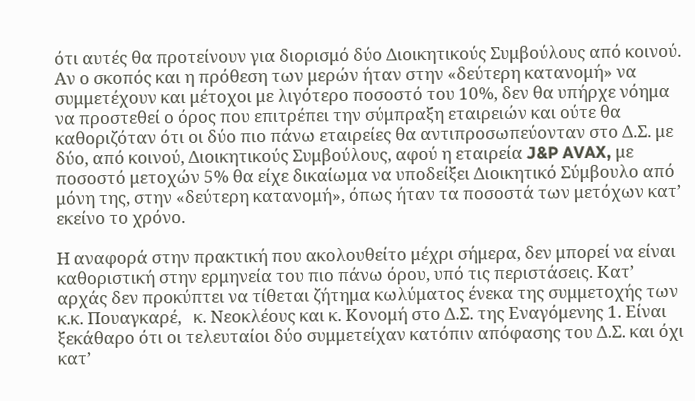ότι αυτές θα προτείνουν για διορισμό δύο Διοικητικούς Συμβούλους από κοινού. Αν ο σκοπός και η πρόθεση των μερών ήταν στην «δεύτερη κατανομή» να συμμετέχουν και μέτοχοι με λιγότερο ποσοστό του 10%, δεν θα υπήρχε νόημα να προστεθεί ο όρος που επιτρέπει την σύμπραξη εταιρειών και ούτε θα καθοριζόταν ότι οι δύο πιο πάνω εταιρείες θα αντιπροσωπεύονταν στο Δ.Σ. με δύο, από κοινού, Διοικητικούς Συμβούλους, αφού η εταιρεία J&P AVAX, με ποσοστό μετοχών 5% θα είχε δικαίωμα να υποδείξει Διοικητικό Σύμβουλο από μόνη της, στην «δεύτερη κατανομή», όπως ήταν τα ποσοστά των μετόχων κατ’ εκείνο το χρόνο.

Η αναφορά στην πρακτική που ακολουθείτο μέχρι σήμερα, δεν μπορεί να είναι καθοριστική στην ερμηνεία του πιο πάνω όρου, υπό τις περιστάσεις. Κατ’ αρχάς δεν προκύπτει να τίθεται ζήτημα κωλύματος ένεκα της συμμετοχής των κ.κ. Πουαγκαρέ,   κ. Νεοκλέους και κ. Κονομή στο Δ.Σ. της Εναγόμενης 1. Είναι ξεκάθαρο ότι οι τελευταίοι δύο συμμετείχαν κατόπιν απόφασης του Δ.Σ. και όχι κατ’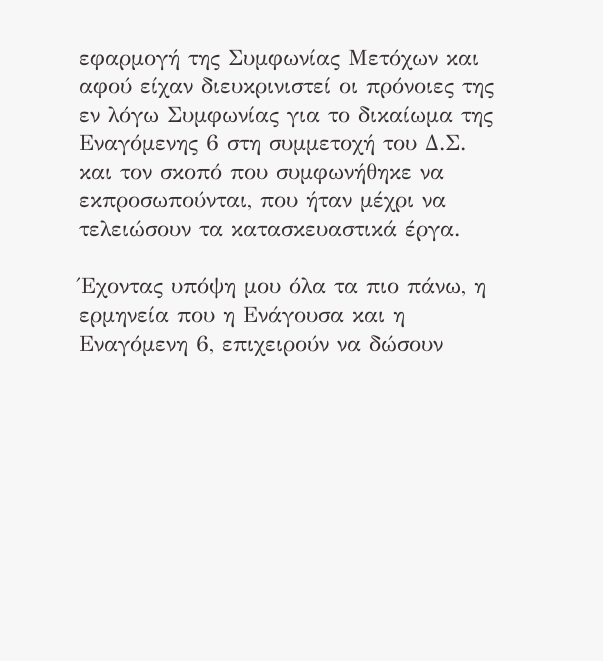εφαρμογή της Συμφωνίας Μετόχων και αφού είχαν διευκρινιστεί οι πρόνοιες της εν λόγω Συμφωνίας για το δικαίωμα της Εναγόμενης 6 στη συμμετοχή του Δ.Σ. και τον σκοπό που συμφωνήθηκε να εκπροσωπούνται, που ήταν μέχρι να τελειώσουν τα κατασκευαστικά έργα.

Έχοντας υπόψη μου όλα τα πιο πάνω, η ερμηνεία που η Ενάγουσα και η Εναγόμενη 6, επιχειρούν να δώσουν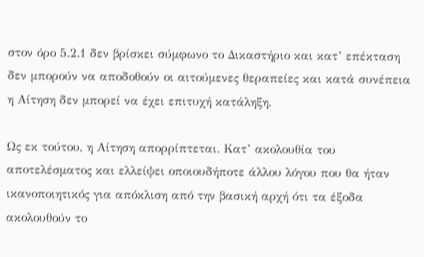στον όρο 5.2.1 δεν βρίσκει σύμφωνο το Δικαστήριο και κατ’ επέκταση δεν μπορούν να αποδοθούν οι αιτούμενες θεραπείες και κατά συνέπεια η Αίτηση δεν μπορεί να έχει επιτυχή κατάληξη.

Ως εκ τούτου, η Αίτηση απορρίπτεται. Κατ’ ακολουθία του αποτελέσματος και ελλείψει οποιουδήποτε άλλου λόγου που θα ήταν ικανοποιητικός για απόκλιση από την βασική αρχή ότι τα έξοδα ακολουθούν το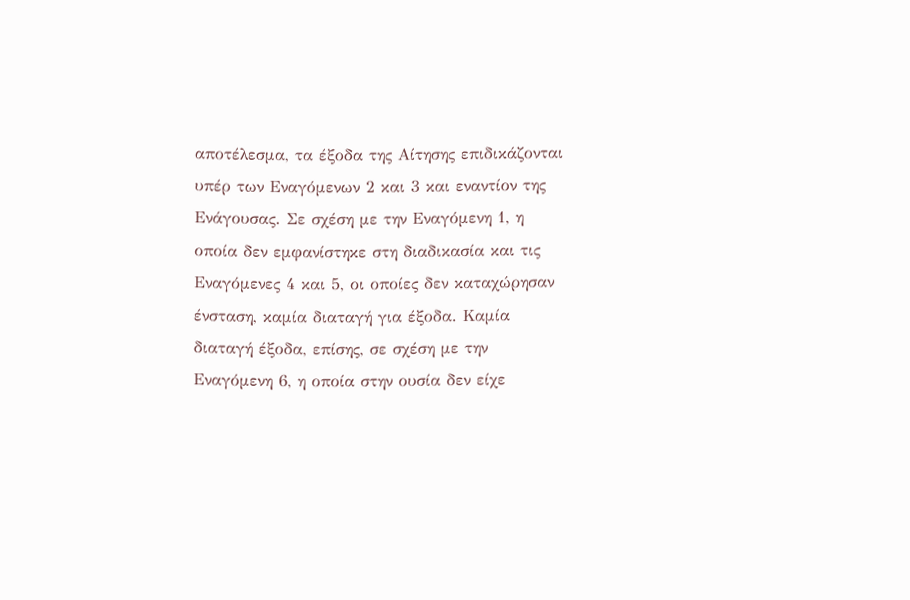αποτέλεσμα, τα έξοδα της Αίτησης επιδικάζονται υπέρ των Εναγόμενων 2 και 3 και εναντίον της Ενάγουσας. Σε σχέση με την Εναγόμενη 1, η οποία δεν εμφανίστηκε στη διαδικασία και τις Εναγόμενες 4 και 5, οι οποίες δεν καταχώρησαν ένσταση, καμία διαταγή για έξοδα. Καμία διαταγή έξοδα, επίσης, σε σχέση με την Εναγόμενη 6, η οποία στην ουσία δεν είχε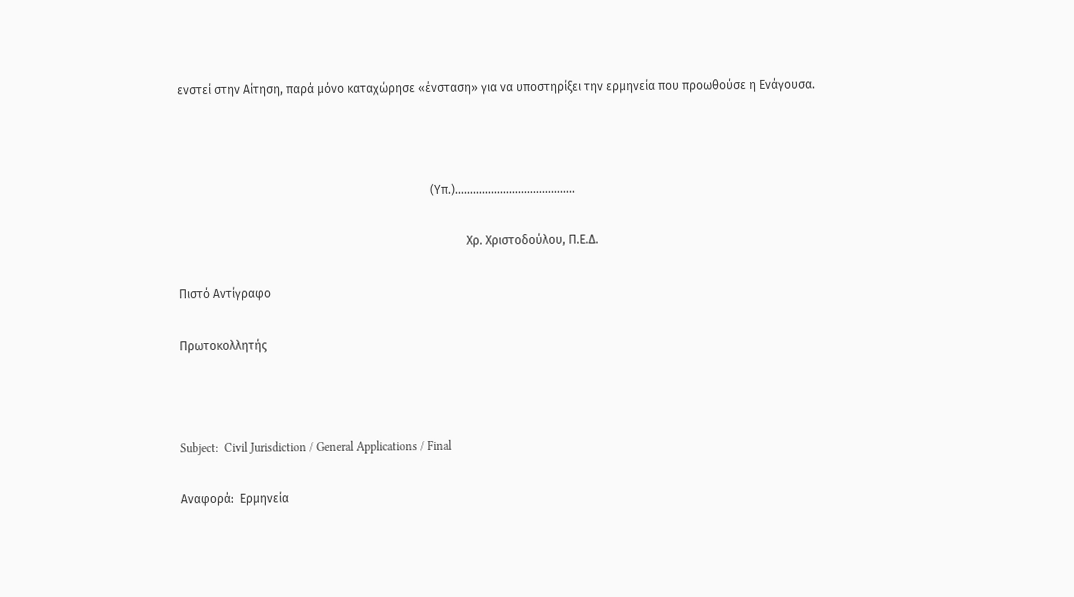ενστεί στην Αίτηση, παρά μόνο καταχώρησε «ένσταση» για να υποστηρίξει την ερμηνεία που προωθούσε η Ενάγουσα.



                                                                                    (Υπ.)…………………..……………..

                                                                                                Χρ. Χριστοδούλου, Π.Ε.Δ.

Πιστό Αντίγραφο

Πρωτοκολλητής



Subject:  Civil Jurisdiction / General Applications / Final

Αναφορά:  Ερμηνεία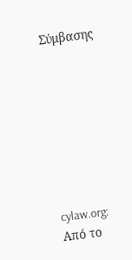Σύμβασης








cylaw.org: Από το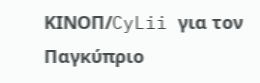ΚΙΝOΠ/CyLii για τον Παγκύπριο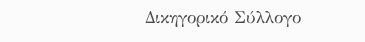Δικηγορικό Σύλλογο